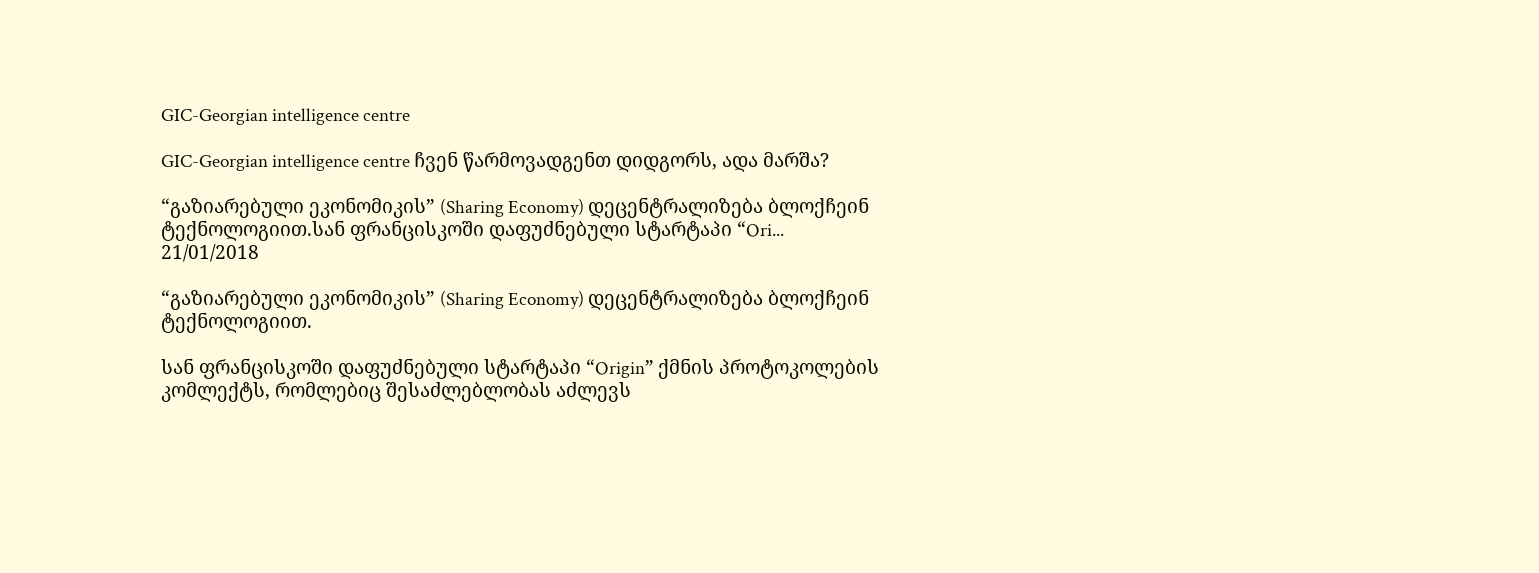GIC-Georgian intelligence centre

GIC-Georgian intelligence centre ჩვენ წარმოვადგენთ დიდგორს, ადა მარშა?

“გაზიარებული ეკონომიკის” (Sharing Economy) დეცენტრალიზება ბლოქჩეინ ტექნოლოგიით.სან ფრანცისკოში დაფუძნებული სტარტაპი “Ori...
21/01/2018

“გაზიარებული ეკონომიკის” (Sharing Economy) დეცენტრალიზება ბლოქჩეინ ტექნოლოგიით.

სან ფრანცისკოში დაფუძნებული სტარტაპი “Origin” ქმნის პროტოკოლების კომლექტს, რომლებიც შესაძლებლობას აძლევს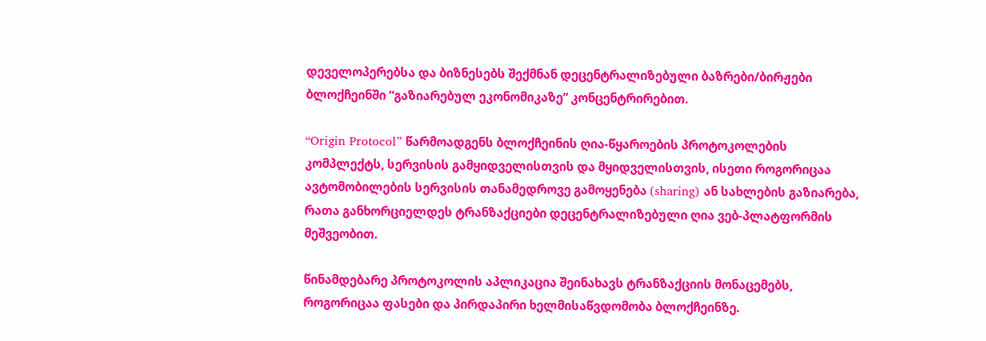დეველოპერებსა და ბიზნესებს შექმნან დეცენტრალიზებული ბაზრები/ბირჟები ბლოქჩეინში “გაზიარებულ ეკონომიკაზე” კონცენტრირებით.

“Origin Protocol” წარმოადგენს ბლოქჩეინის ღია-წყაროების პროტოკოლების კომპლექტს, სერვისის გამყიდველისთვის და მყიდველისთვის, ისეთი როგორიცაა ავტომობილების სერვისის თანამედროვე გამოყენება (sharing) ან სახლების გაზიარება, რათა განხორციელდეს ტრანზაქციები დეცენტრალიზებული ღია ვებ-პლატფორმის მეშვეობით.

წინამდებარე პროტოკოლის აპლიკაცია შეინახავს ტრანზაქციის მონაცემებს, როგორიცაა ფასები და პირდაპირი ხელმისაწვდომობა ბლოქჩეინზე.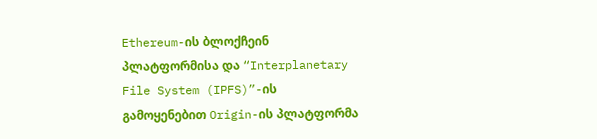Ethereum-ის ბლოქჩეინ პლატფორმისა და “Interplanetary File System (IPFS)”-ის გამოყენებით Origin-ის პლატფორმა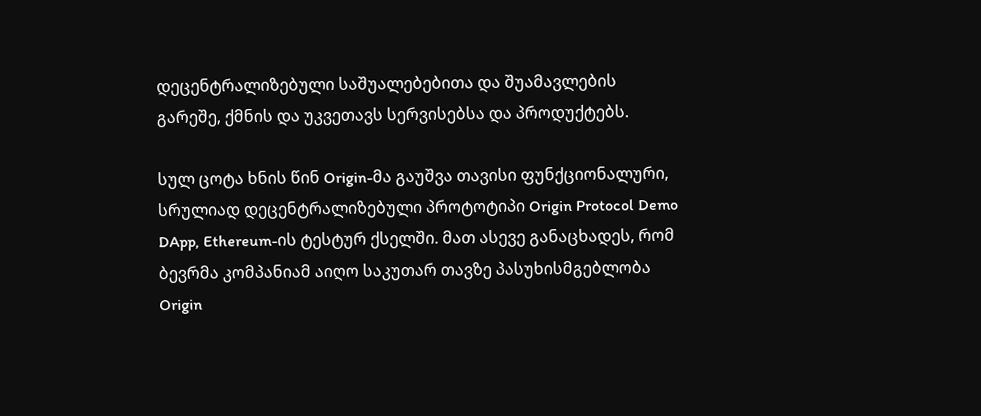დეცენტრალიზებული საშუალებებითა და შუამავლების გარეშე, ქმნის და უკვეთავს სერვისებსა და პროდუქტებს.

სულ ცოტა ხნის წინ Origin-მა გაუშვა თავისი ფუნქციონალური, სრულიად დეცენტრალიზებული პროტოტიპი Origin Protocol Demo DApp, Ethereum-ის ტესტურ ქსელში. მათ ასევე განაცხადეს, რომ ბევრმა კომპანიამ აიღო საკუთარ თავზე პასუხისმგებლობა Origin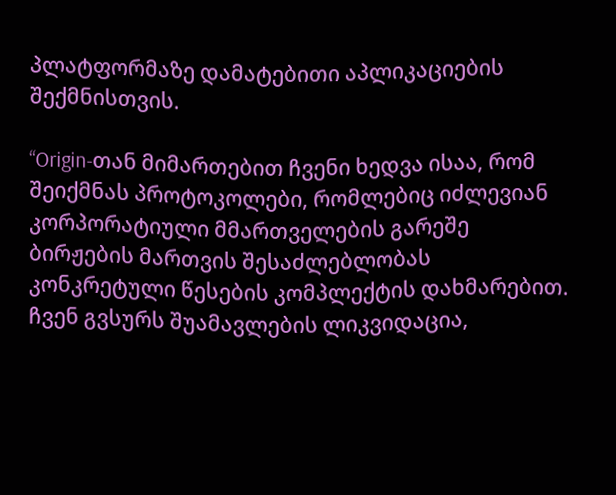პლატფორმაზე დამატებითი აპლიკაციების შექმნისთვის.

“Origin-თან მიმართებით ჩვენი ხედვა ისაა, რომ შეიქმნას პროტოკოლები, რომლებიც იძლევიან კორპორატიული მმართველების გარეშე ბირჟების მართვის შესაძლებლობას კონკრეტული წესების კომპლექტის დახმარებით. ჩვენ გვსურს შუამავლების ლიკვიდაცია,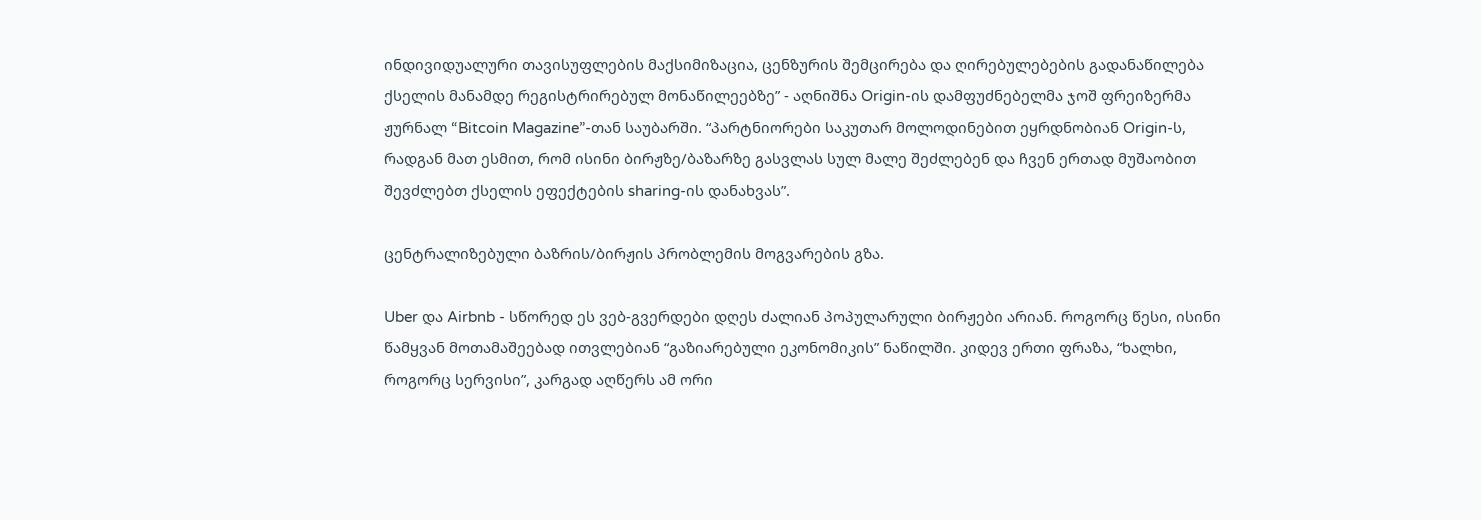ინდივიდუალური თავისუფლების მაქსიმიზაცია, ცენზურის შემცირება და ღირებულებების გადანაწილება ქსელის მანამდე რეგისტრირებულ მონაწილეებზე” - აღნიშნა Origin-ის დამფუძნებელმა ჯოშ ფრეიზერმა ჟურნალ “Bitcoin Magazine”-თან საუბარში. “პარტნიორები საკუთარ მოლოდინებით ეყრდნობიან Origin-ს, რადგან მათ ესმით, რომ ისინი ბირჟზე/ბაზარზე გასვლას სულ მალე შეძლებენ და ჩვენ ერთად მუშაობით შევძლებთ ქსელის ეფექტების sharing-ის დანახვას”.

ცენტრალიზებული ბაზრის/ბირჟის პრობლემის მოგვარების გზა.

Uber და Airbnb - სწორედ ეს ვებ-გვერდები დღეს ძალიან პოპულარული ბირჟები არიან. როგორც წესი, ისინი წამყვან მოთამაშეებად ითვლებიან “გაზიარებული ეკონომიკის” ნაწილში. კიდევ ერთი ფრაზა, “ხალხი, როგორც სერვისი”, კარგად აღწერს ამ ორი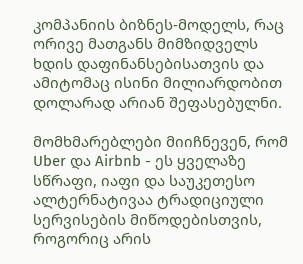კომპანიის ბიზნეს-მოდელს, რაც ორივე მათგანს მიმზიდველს ხდის დაფინანსებისათვის და ამიტომაც ისინი მილიარდობით დოლარად არიან შეფასებულნი.

მომხმარებლები მიიჩნევენ, რომ Uber და Airbnb - ეს ყველაზე სწრაფი, იაფი და საუკეთესო ალტერნატივაა ტრადიციული სერვისების მიწოდებისთვის, როგორიც არის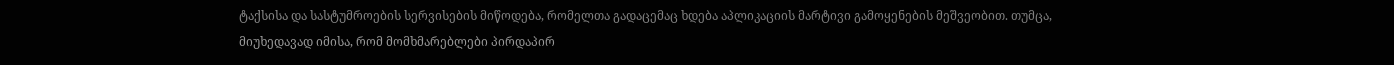ტაქსისა და სასტუმროების სერვისების მიწოდება, რომელთა გადაცემაც ხდება აპლიკაციის მარტივი გამოყენების მეშვეობით. თუმცა, მიუხედავად იმისა, რომ მომხმარებლები პირდაპირ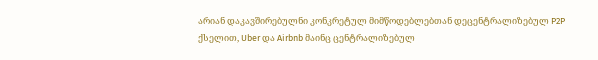არიან დაკავშირებულნი კონკრეტულ მიმწოდებლებთან დეცენტრალიზებულ P2P ქსელით, Uber და Airbnb მაინც ცენტრალიზებულ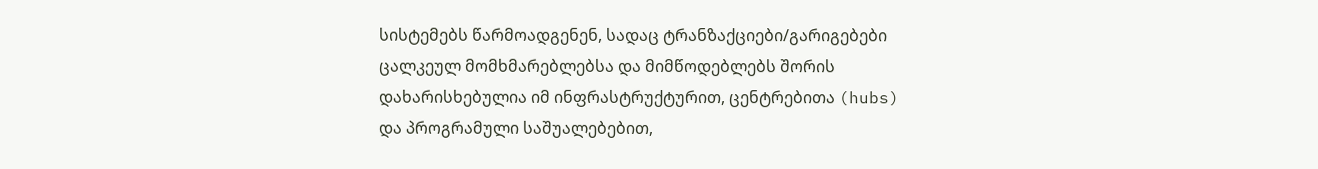სისტემებს წარმოადგენენ, სადაც ტრანზაქციები/გარიგებები ცალკეულ მომხმარებლებსა და მიმწოდებლებს შორის დახარისხებულია იმ ინფრასტრუქტურით, ცენტრებითა (hubs) და პროგრამული საშუალებებით,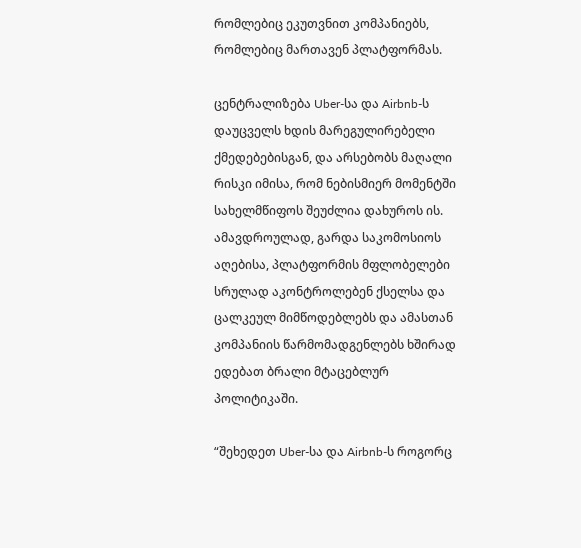რომლებიც ეკუთვნით კომპანიებს, რომლებიც მართავენ პლატფორმას.

ცენტრალიზება Uber-სა და Airbnb-ს დაუცველს ხდის მარეგულირებელი ქმედებებისგან, და არსებობს მაღალი რისკი იმისა, რომ ნებისმიერ მომენტში სახელმწიფოს შეუძლია დახუროს ის. ამავდროულად, გარდა საკომოსიოს აღებისა, პლატფორმის მფლობელები სრულად აკონტროლებენ ქსელსა და ცალკეულ მიმწოდებლებს და ამასთან კომპანიის წარმომადგენლებს ხშირად ედებათ ბრალი მტაცებლურ პოლიტიკაში.

“შეხედეთ Uber-სა და Airbnb-ს როგორც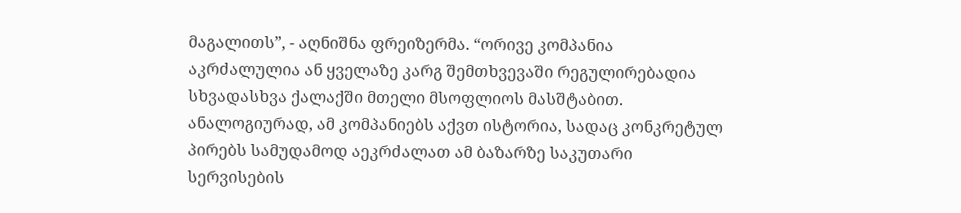მაგალითს”, - აღნიშნა ფრეიზერმა. “ორივე კომპანია აკრძალულია ან ყველაზე კარგ შემთხვევაში რეგულირებადია სხვადასხვა ქალაქში მთელი მსოფლიოს მასშტაბით. ანალოგიურად, ამ კომპანიებს აქვთ ისტორია, სადაც კონკრეტულ პირებს სამუდამოდ აეკრძალათ ამ ბაზარზე საკუთარი სერვისების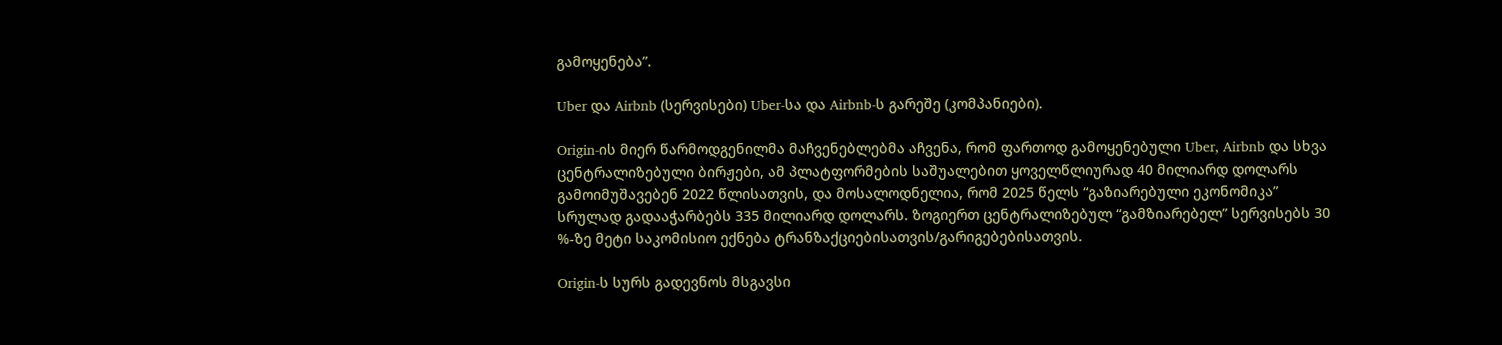გამოყენება”.

Uber და Airbnb (სერვისები) Uber-სა და Airbnb-ს გარეშე (კომპანიები).

Origin-ის მიერ წარმოდგენილმა მაჩვენებლებმა აჩვენა, რომ ფართოდ გამოყენებული Uber, Airbnb და სხვა ცენტრალიზებული ბირჟები, ამ პლატფორმების საშუალებით ყოველწლიურად 40 მილიარდ დოლარს გამოიმუშავებენ 2022 წლისათვის, და მოსალოდნელია, რომ 2025 წელს “გაზიარებული ეკონომიკა” სრულად გადააჭარბებს 335 მილიარდ დოლარს. ზოგიერთ ცენტრალიზებულ “გამზიარებელ” სერვისებს 30 %-ზე მეტი საკომისიო ექნება ტრანზაქციებისათვის/გარიგებებისათვის.

Origin-ს სურს გადევნოს მსგავსი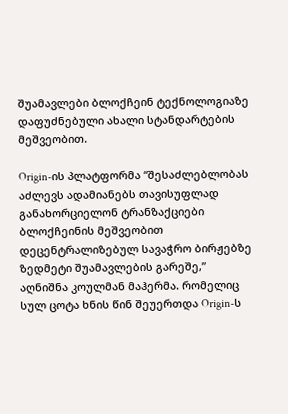შუამავლები ბლოქჩეინ ტექნოლოგიაზე დაფუძნებული ახალი სტანდარტების მეშვეობით.

Origin-ის პლატფორმა “შესაძლებლობას აძლევს ადამიანებს თავისუფლად განახორციელონ ტრანზაქციები ბლოქჩეინის მეშვეობით დეცენტრალიზებულ სავაჭრო ბირჟებზე ზედმეტი შუამავლების გარეშე,” აღნიშნა კოულმან მაჰერმა. რომელიც სულ ცოტა ხნის წინ შეუერთდა Origin-ს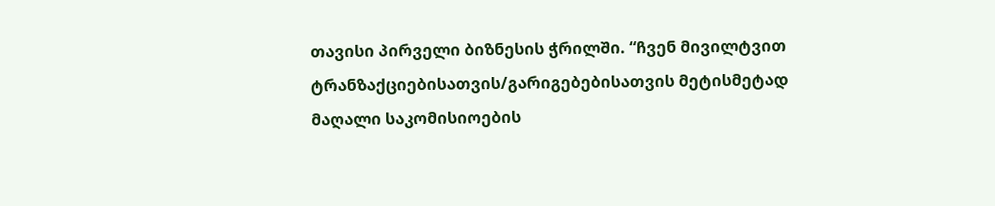თავისი პირველი ბიზნესის ჭრილში. “ჩვენ მივილტვით ტრანზაქციებისათვის/გარიგებებისათვის მეტისმეტად მაღალი საკომისიოების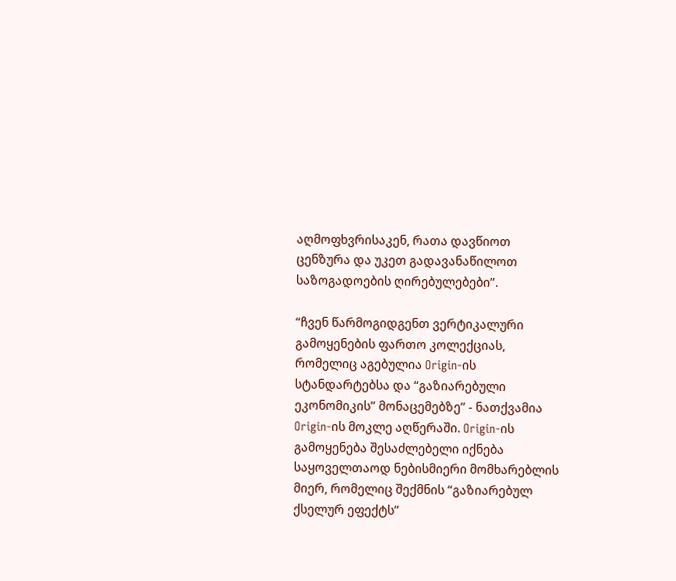აღმოფხვრისაკენ, რათა დავწიოთ ცენზურა და უკეთ გადავანაწილოთ საზოგადოების ღირებულებები”.

“ჩვენ წარმოგიდგენთ ვერტიკალური გამოყენების ფართო კოლექციას, რომელიც აგებულია Origin-ის სტანდარტებსა და “გაზიარებული ეკონომიკის” მონაცემებზე” - ნათქვამია Origin-ის მოკლე აღწერაში. Origin-ის გამოყენება შესაძლებელი იქნება საყოველთაოდ ნებისმიერი მომხარებლის მიერ, რომელიც შექმნის “გაზიარებულ ქსელურ ეფექტს”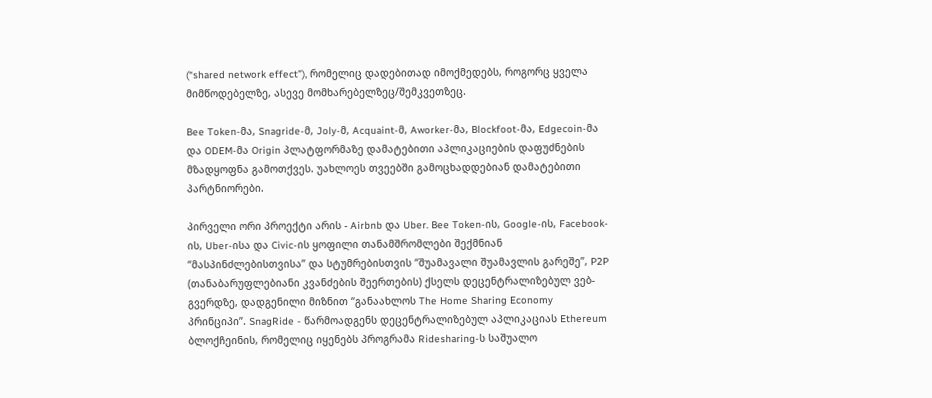(“shared network effect”), რომელიც დადებითად იმოქმედებს, როგორც ყველა მიმწოდებელზე, ასევე მომხარებელზეც/შემკვეთზეც.

Bee Token-მა, Snagride-მ, Joly-მ, Acquaint-მ, Aworker-მა, Blockfoot-მა, Edgecoin-მა და ODEM-მა Origin პლატფორმაზე დამატებითი აპლიკაციების დაფუძნების მზადყოფნა გამოთქვეს. უახლოეს თვეებში გამოცხადდებიან დამატებითი პარტნიორები.

პირველი ორი პროექტი არის - Airbnb და Uber. Bee Token-ის, Google-ის, Facebook-ის, Uber-ისა და Civic-ის ყოფილი თანამშრომლები შექმნიან “მასპინძლებისთვისა” და სტუმრებისთვის “შუამავალი შუამავლის გარეშე”, P2P (თანაბარუფლებიანი კვანძების შეერთების) ქსელს დეცენტრალიზებულ ვებ-გვერდზე, დადგენილი მიზნით “განაახლოს The Home Sharing Economy პრინციპი”. SnagRide - წარმოადგენს დეცენტრალიზებულ აპლიკაციას Ethereum ბლოქჩეინის, რომელიც იყენებს პროგრამა Ridesharing-ს საშუალო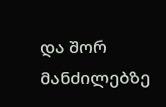და შორ მანძილებზე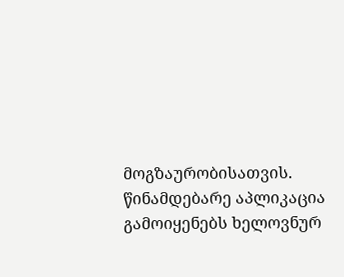მოგზაურობისათვის. წინამდებარე აპლიკაცია გამოიყენებს ხელოვნურ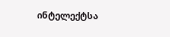ინტელექტსა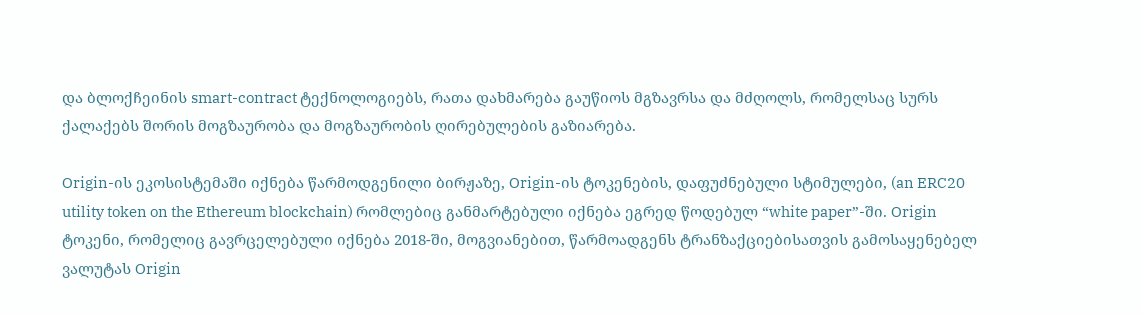და ბლოქჩეინის smart-contract ტექნოლოგიებს, რათა დახმარება გაუწიოს მგზავრსა და მძღოლს, რომელსაც სურს ქალაქებს შორის მოგზაურობა და მოგზაურობის ღირებულების გაზიარება.

Origin-ის ეკოსისტემაში იქნება წარმოდგენილი ბირჟაზე, Origin-ის ტოკენების, დაფუძნებული სტიმულები, (an ERC20 utility token on the Ethereum blockchain) რომლებიც განმარტებული იქნება ეგრედ წოდებულ “white paper”-ში. Origin ტოკენი, რომელიც გავრცელებული იქნება 2018-ში, მოგვიანებით, წარმოადგენს ტრანზაქციებისათვის გამოსაყენებელ ვალუტას Origin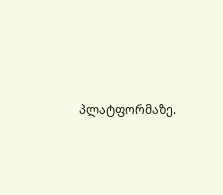პლატფორმაზე.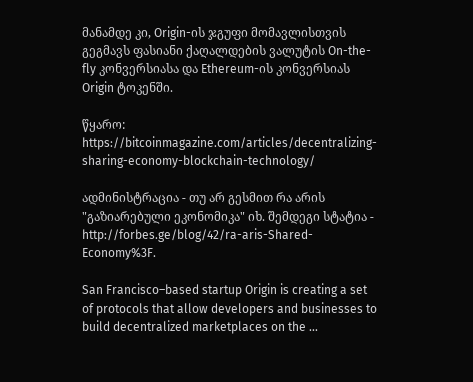მანამდე კი, Origin-ის ჯგუფი მომავლისთვის გეგმავს ფასიანი ქაღალდების ვალუტის On-the-fly კონვერსიასა და Ethereum-ის კონვერსიას Origin ტოკენში.

წყარო: https://bitcoinmagazine.com/articles/decentralizing-sharing-economy-blockchain-technology/

ადმინისტრაცია - თუ არ გესმით რა არის "გაზიარებული ეკონომიკა" იხ. შემდეგი სტატია - http://forbes.ge/blog/42/ra-aris-Shared-Economy%3F.

San Francisco–based startup Origin is creating a set of protocols that allow developers and businesses to build decentralized marketplaces on the ...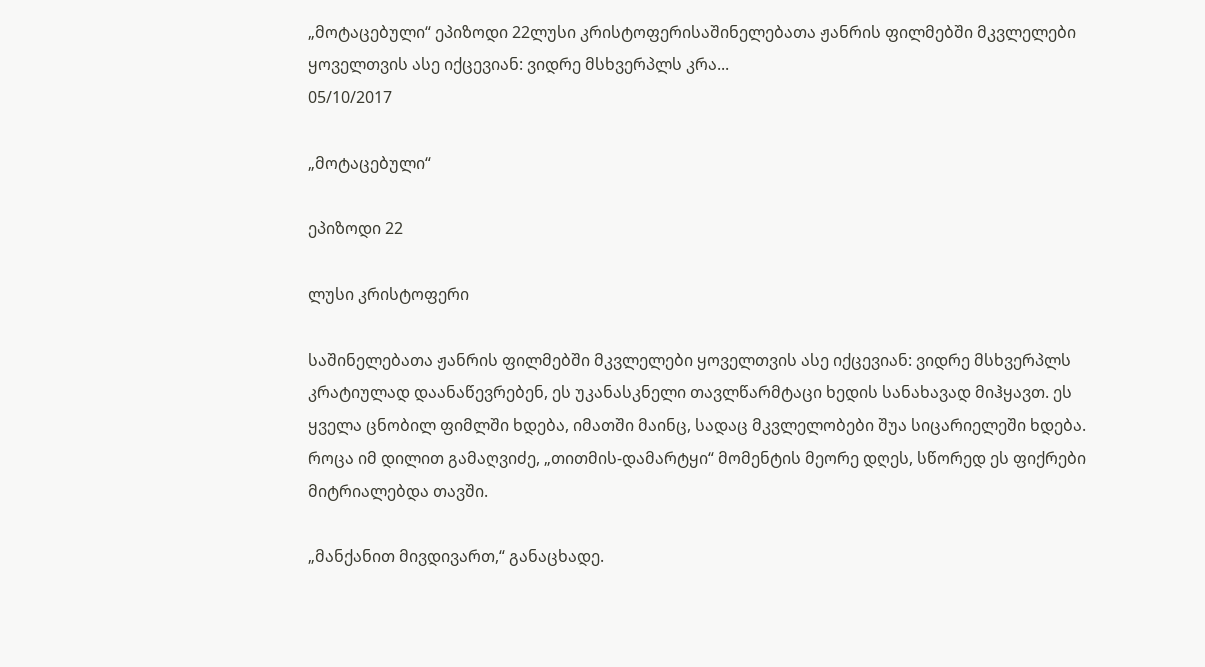„მოტაცებული“ ეპიზოდი 22ლუსი კრისტოფერისაშინელებათა ჟანრის ფილმებში მკვლელები ყოველთვის ასე იქცევიან: ვიდრე მსხვერპლს კრა...
05/10/2017

„მოტაცებული“

ეპიზოდი 22

ლუსი კრისტოფერი

საშინელებათა ჟანრის ფილმებში მკვლელები ყოველთვის ასე იქცევიან: ვიდრე მსხვერპლს კრატიულად დაანაწევრებენ, ეს უკანასკნელი თავლწარმტაცი ხედის სანახავად მიჰყავთ. ეს ყველა ცნობილ ფიმლში ხდება, იმათში მაინც, სადაც მკვლელობები შუა სიცარიელეში ხდება. როცა იმ დილით გამაღვიძე, „თითმის-დამარტყი“ მომენტის მეორე დღეს, სწორედ ეს ფიქრები მიტრიალებდა თავში.

„მანქანით მივდივართ,“ განაცხადე.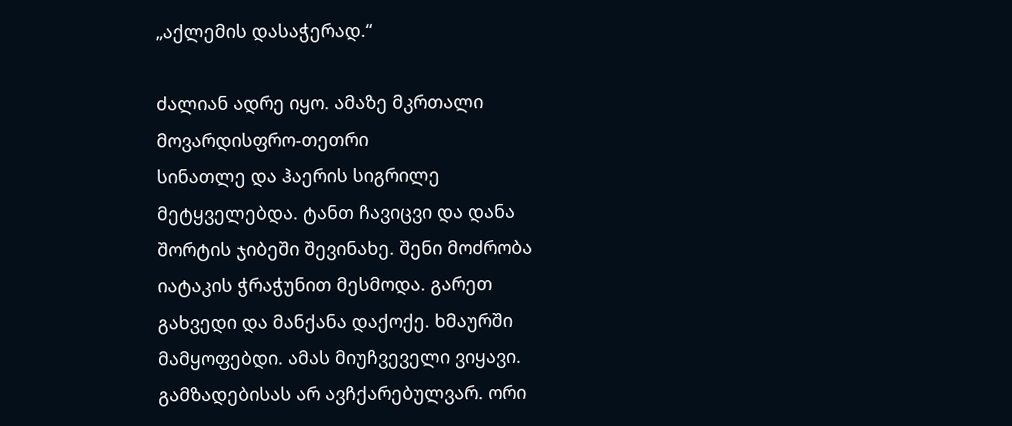„აქლემის დასაჭერად.“

ძალიან ადრე იყო. ამაზე მკრთალი მოვარდისფრო-თეთრი
სინათლე და ჰაერის სიგრილე მეტყველებდა. ტანთ ჩავიცვი და დანა შორტის ჯიბეში შევინახე. შენი მოძრობა იატაკის ჭრაჭუნით მესმოდა. გარეთ გახვედი და მანქანა დაქოქე. ხმაურში მამყოფებდი. ამას მიუჩვეველი ვიყავი. გამზადებისას არ ავჩქარებულვარ. ორი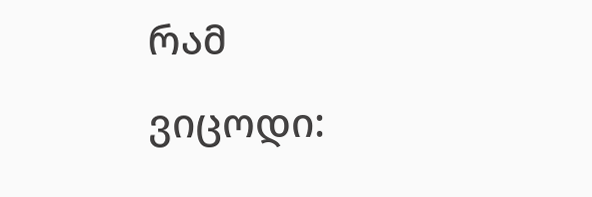რამ ვიცოდი: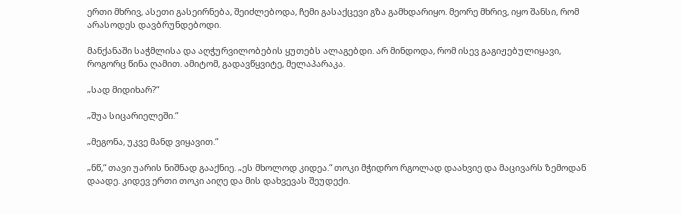ერთი მხრივ, ასეთი გასეირნება, შეიძლებოდა, ჩემი გასაქცევი გზა გამხდარიყო. მეორე მხრივ, იყო შანსი, რომ არასოდეს დავბრუნდებოდი.

მანქანაში საჭმლისა და აღჭურვილობების ყუთებს ალაგებდი. არ მინდოდა, რომ ისევ გაგიჟებულიყავი, როგორც წინა ღამით. ამიტომ, გადავწყვიტე, მელაპარაკა.

„სად მიდიხარ?“

„შუა სიცარიელეში.“

„მეგონა, უკვე მანდ ვიყავით.“

„ნწ,“ თავი უარის ნიშნად გააქნიე. „ეს მხოლოდ კიდეა.“ თოკი მჭიდრო რგოლად დაახვიე და მაცივარს ზემოდან დაადე. კიდევ ერთი თოკი აიღე და მის დახვევას შეუდექი.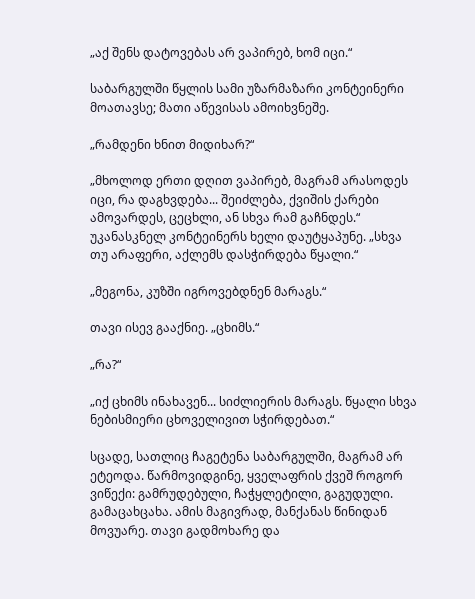„აქ შენს დატოვებას არ ვაპირებ, ხომ იცი.“

საბარგულში წყლის სამი უზარმაზარი კონტეინერი მოათავსე; მათი აწევისას ამოიხვნეშე.

„რამდენი ხნით მიდიხარ?“

„მხოლოდ ერთი დღით ვაპირებ, მაგრამ არასოდეს იცი, რა დაგხვდება... შეიძლება, ქვიშის ქარები ამოვარდეს, ცეცხლი, ან სხვა რამ გაჩნდეს.“ უკანასკნელ კონტეინერს ხელი დაუტყაპუნე. „სხვა თუ არაფერი, აქლემს დასჭირდება წყალი.“

„მეგონა, კუზში იგროვებდნენ მარაგს.“

თავი ისევ გააქნიე. „ცხიმს.“

„რა?“

„იქ ცხიმს ინახავენ... სიძლიერის მარაგს. წყალი სხვა ნებისმიერი ცხოველივით სჭირდებათ.“

სცადე, სათლიც ჩაგეტენა საბარგულში, მაგრამ არ ეტეოდა. წარმოვიდგინე, ყველაფრის ქვეშ როგორ ვიწექი: გამრუდებული, ჩაჭყლეტილი, გაგუდული. გამაცახცახა. ამის მაგივრად, მანქანას წინიდან მოვუარე. თავი გადმოხარე და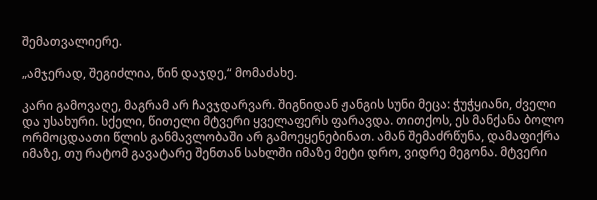შემათვალიერე.

„ამჯერად, შეგიძლია, წინ დაჯდე,“ მომაძახე.

კარი გამოვაღე, მაგრამ არ ჩავჯდარვარ. შიგნიდან ჟანგის სუნი მეცა: ჭუჭყიანი, ძველი და უსახური. სქელი, წითელი მტვერი ყველაფერს ფარავდა. თითქოს, ეს მანქანა ბოლო ორმოცდაათი წლის განმავლობაში არ გამოეყენებინათ. ამან შემაძრწუნა, დამაფიქრა იმაზე, თუ რატომ გავატარე შენთან სახლში იმაზე მეტი დრო, ვიდრე მეგონა. მტვერი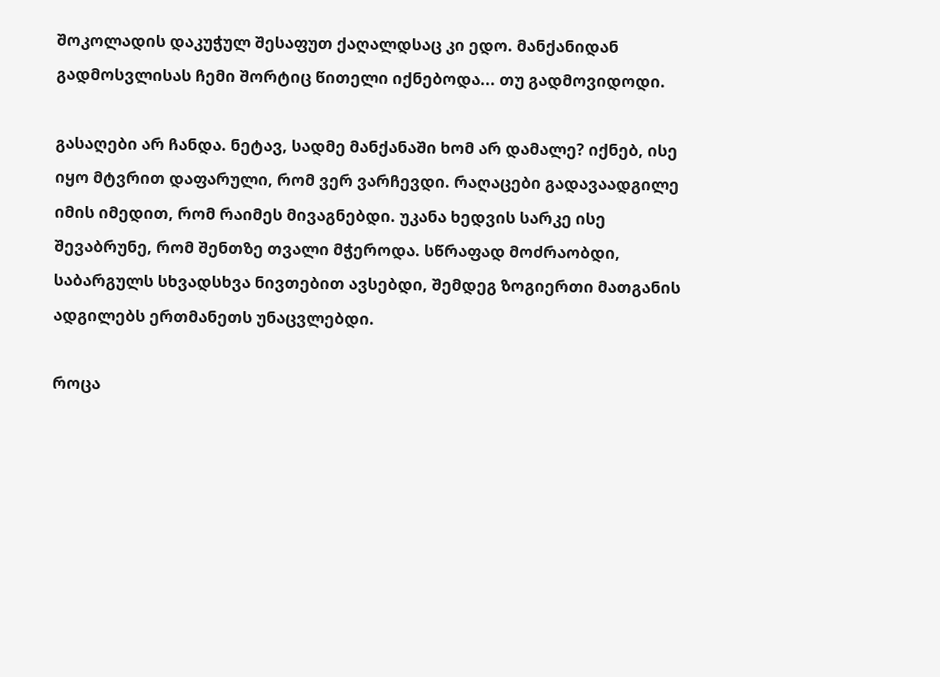შოკოლადის დაკუჭულ შესაფუთ ქაღალდსაც კი ედო. მანქანიდან გადმოსვლისას ჩემი შორტიც წითელი იქნებოდა... თუ გადმოვიდოდი.

გასაღები არ ჩანდა. ნეტავ, სადმე მანქანაში ხომ არ დამალე? იქნებ, ისე იყო მტვრით დაფარული, რომ ვერ ვარჩევდი. რაღაცები გადავაადგილე იმის იმედით, რომ რაიმეს მივაგნებდი. უკანა ხედვის სარკე ისე შევაბრუნე, რომ შენთზე თვალი მჭეროდა. სწრაფად მოძრაობდი, საბარგულს სხვადსხვა ნივთებით ავსებდი, შემდეგ ზოგიერთი მათგანის ადგილებს ერთმანეთს უნაცვლებდი.

როცა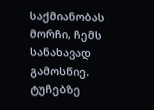საქმიანობას მორჩი, ჩემს სანახავად გამოსწიე. ტუჩებზე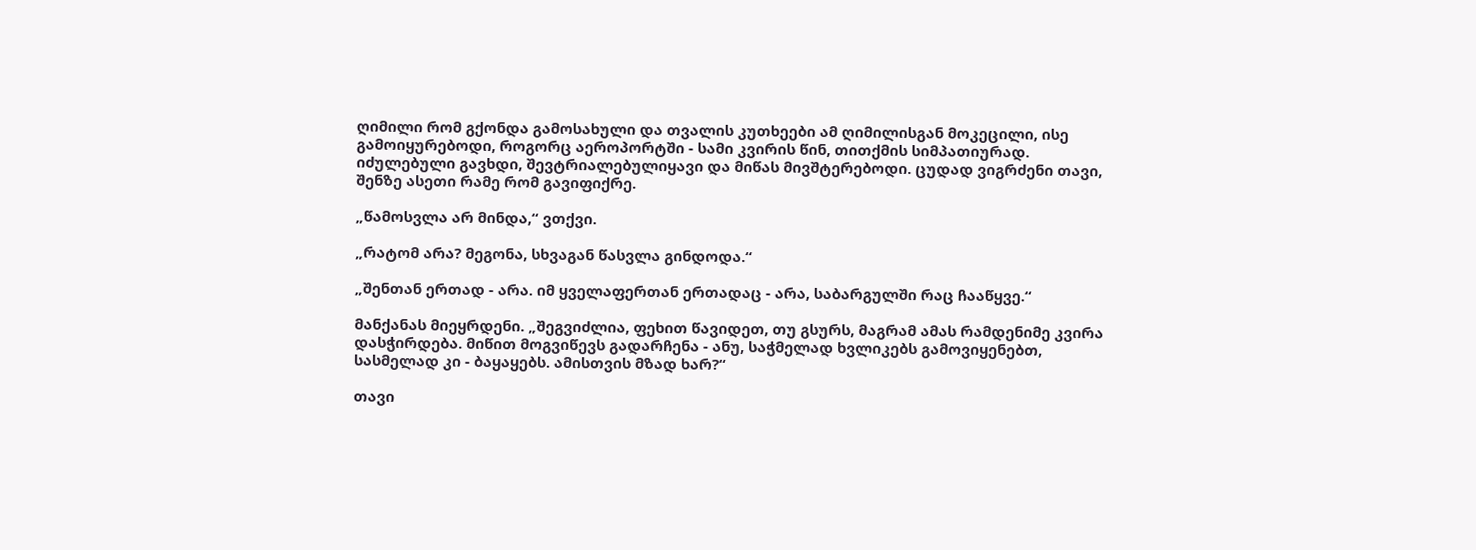ღიმილი რომ გქონდა გამოსახული და თვალის კუთხეები ამ ღიმილისგან მოკეცილი, ისე გამოიყურებოდი, როგორც აეროპორტში - სამი კვირის წინ, თითქმის სიმპათიურად. იძულებული გავხდი, შევტრიალებულიყავი და მიწას მივშტერებოდი. ცუდად ვიგრძენი თავი, შენზე ასეთი რამე რომ გავიფიქრე.

„წამოსვლა არ მინდა,“ ვთქვი.

„რატომ არა? მეგონა, სხვაგან წასვლა გინდოდა.“

„შენთან ერთად - არა. იმ ყველაფერთან ერთადაც - არა, საბარგულში რაც ჩააწყვე.“

მანქანას მიეყრდენი. „შეგვიძლია, ფეხით წავიდეთ, თუ გსურს, მაგრამ ამას რამდენიმე კვირა დასჭირდება. მიწით მოგვიწევს გადარჩენა - ანუ, საჭმელად ხვლიკებს გამოვიყენებთ, სასმელად კი - ბაყაყებს. ამისთვის მზად ხარ?“

თავი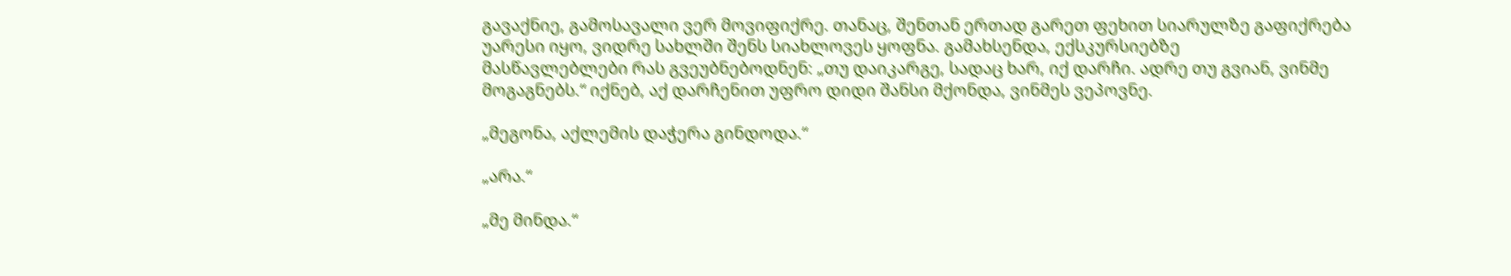გავაქნიე, გამოსავალი ვერ მოვიფიქრე. თანაც, შენთან ერთად გარეთ ფეხით სიარულზე გაფიქრება უარესი იყო, ვიდრე სახლში შენს სიახლოვეს ყოფნა. გამახსენდა, ექსკურსიებზე
მასწავლებლები რას გვეუბნებოდნენ: „თუ დაიკარგე, სადაც ხარ, იქ დარჩი. ადრე თუ გვიან, ვინმე მოგაგნებს.“ იქნებ, აქ დარჩენით უფრო დიდი შანსი მქონდა, ვინმეს ვეპოვნე.

„მეგონა, აქლემის დაჭერა გინდოდა.“

„არა.“

„მე მინდა.“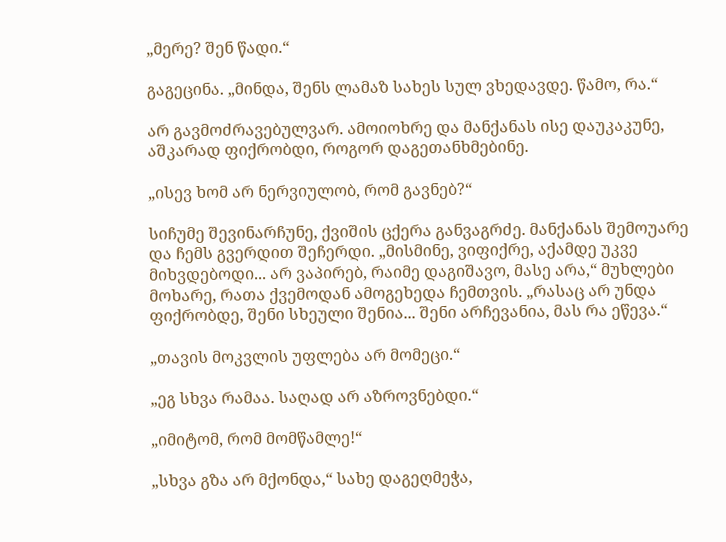„მერე? შენ წადი.“

გაგეცინა. „მინდა, შენს ლამაზ სახეს სულ ვხედავდე. წამო, რა.“

არ გავმოძრავებულვარ. ამოიოხრე და მანქანას ისე დაუკაკუნე, აშკარად ფიქრობდი, როგორ დაგეთანხმებინე.

„ისევ ხომ არ ნერვიულობ, რომ გავნებ?“

სიჩუმე შევინარჩუნე, ქვიშის ცქერა განვაგრძე. მანქანას შემოუარე და ჩემს გვერდით შეჩერდი. „მისმინე, ვიფიქრე, აქამდე უკვე მიხვდებოდი... არ ვაპირებ, რაიმე დაგიშავო, მასე არა,“ მუხლები მოხარე, რათა ქვემოდან ამოგეხედა ჩემთვის. „რასაც არ უნდა ფიქრობდე, შენი სხეული შენია... შენი არჩევანია, მას რა ეწევა.“

„თავის მოკვლის უფლება არ მომეცი.“

„ეგ სხვა რამაა. საღად არ აზროვნებდი.“

„იმიტომ, რომ მომწამლე!“

„სხვა გზა არ მქონდა,“ სახე დაგეღმეჭა,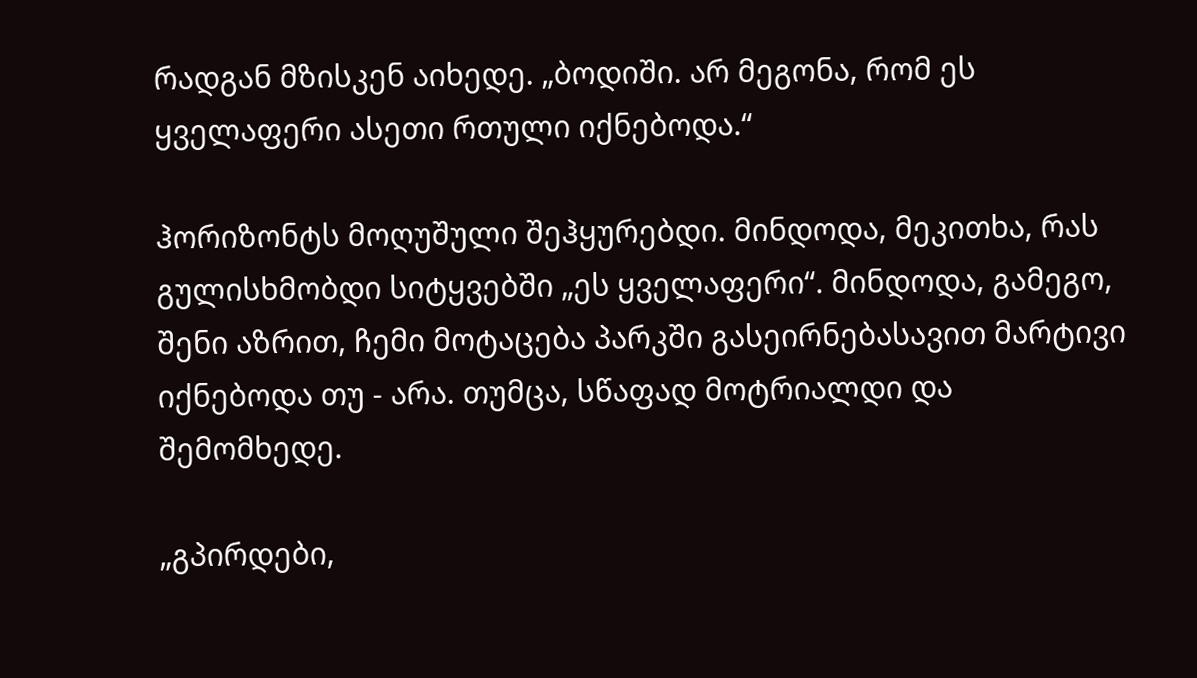რადგან მზისკენ აიხედე. „ბოდიში. არ მეგონა, რომ ეს ყველაფერი ასეთი რთული იქნებოდა.“

ჰორიზონტს მოღუშული შეჰყურებდი. მინდოდა, მეკითხა, რას გულისხმობდი სიტყვებში „ეს ყველაფერი“. მინდოდა, გამეგო, შენი აზრით, ჩემი მოტაცება პარკში გასეირნებასავით მარტივი იქნებოდა თუ - არა. თუმცა, სწაფად მოტრიალდი და შემომხედე.

„გპირდები,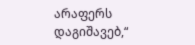არაფერს დაგიშავებ,“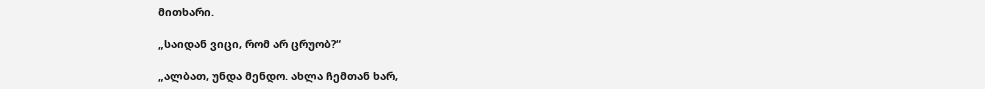მითხარი.

„საიდან ვიცი, რომ არ ცრუობ?“

„ალბათ, უნდა მენდო. ახლა ჩემთან ხარ,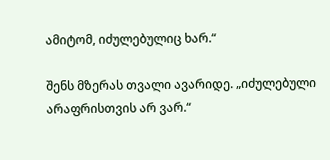ამიტომ, იძულებულიც ხარ.“

შენს მზერას თვალი ავარიდე. „იძულებული არაფრისთვის არ ვარ.“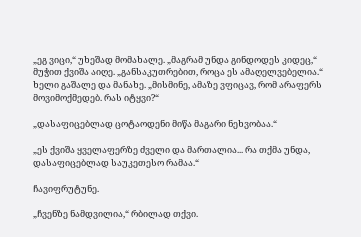„ეგ ვიცი,“ უხეშად მომახალე. „მაგრამ უნდა გინდოდეს კიდეც,“ მუჭით ქვიშა აიღე. „განსაკუთრებით, როცა ეს ამაღელვებელია.“ ხელი გაშალე და მანახე. „მისმინე, ამაზე ვფიცავ, რომ არაფერს მოვიმოქმედებ. რას იტყვი?“

„დასაფიცებლად ცოტაოდენი მიწა მაგარი ნეხვობაა.“

„ეს ქვიშა ყველაფერზე ძველი და მართალია... რა თქმა უნდა, დასაფიცებლად საუკეთესო რამაა.“

ჩავიფრუტუნე.

„ჩვენზე ნამდვილია,“ რბილად თქვი.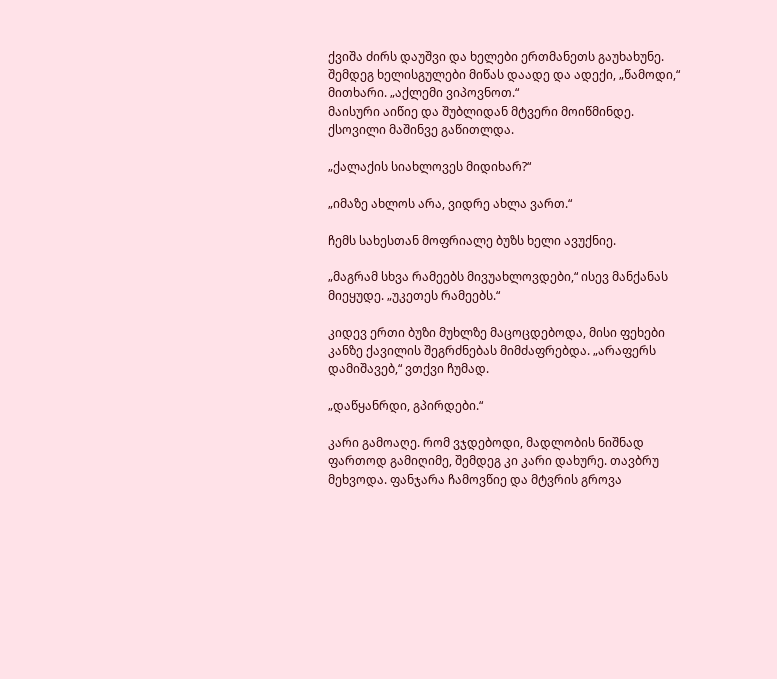ქვიშა ძირს დაუშვი და ხელები ერთმანეთს გაუხახუნე. შემდეგ ხელისგულები მიწას დაადე და ადექი, „წამოდი,“ მითხარი. „აქლემი ვიპოვნოთ.“
მაისური აიწიე და შუბლიდან მტვერი მოიწმინდე. ქსოვილი მაშინვე გაწითლდა.

„ქალაქის სიახლოვეს მიდიხარ?“

„იმაზე ახლოს არა, ვიდრე ახლა ვართ.“

ჩემს სახესთან მოფრიალე ბუზს ხელი ავუქნიე.

„მაგრამ სხვა რამეებს მივუახლოვდები,“ ისევ მანქანას მიეყუდე. „უკეთეს რამეებს.“

კიდევ ერთი ბუზი მუხლზე მაცოცდებოდა, მისი ფეხები კანზე ქავილის შეგრძნებას მიმძაფრებდა. „არაფერს დამიშავებ,“ ვთქვი ჩუმად.

„დაწყანრდი, გპირდები.“

კარი გამოაღე. რომ ვჯდებოდი, მადლობის ნიშნად ფართოდ გამიღიმე, შემდეგ კი კარი დახურე. თავბრუ მეხვოდა. ფანჯარა ჩამოვწიე და მტვრის გროვა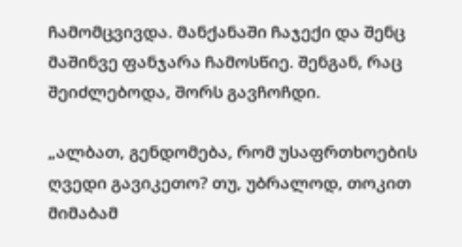ჩამომცვივდა. მანქანაში ჩაჯექი და შენც მაშინვე ფანჯარა ჩამოსწიე. შენგან, რაც შეიძლებოდა, შორს გავჩოჩდი.

„ალბათ, გენდომება, რომ უსაფრთხოების ღვედი გავიკეთო? თუ, უბრალოდ, თოკით მიმაბამ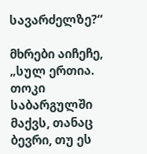სავარძელზე?“

მხრები აიჩეჩე, „სულ ერთია. თოკი საბარგულში მაქვს, თანაც ბევრი, თუ ეს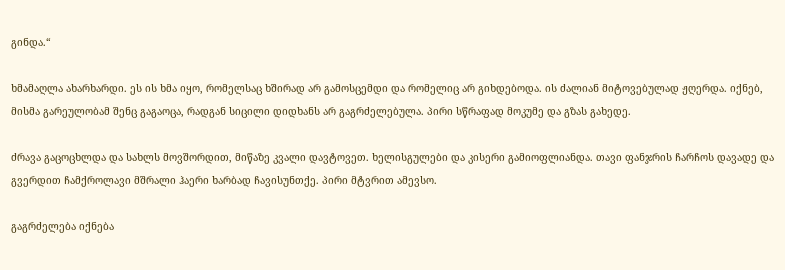გინდა.“

ხმამაღლა ახარხარდი. ეს ის ხმა იყო, რომელსაც ხშირად არ გამოსცემდი და რომელიც არ გიხდებოდა. ის ძალიან მიტოვებულად ჟღერდა. იქნებ, მისმა გარეულობამ შენც გაგაოცა, რადგან სიცილი დიდხანს არ გაგრძელებულა. პირი სწრაფად მოკუმე და გზას გახედე.

ძრავა გაცოცხლდა და სახლს მოვშორდით, მიწაზე კვალი დავტოვეთ. ხელისგულები და კისერი გამიოფლიანდა. თავი ფანჯრის ჩარჩოს დავადე და გვერდით ჩამქროლავი მშრალი ჰაერი ხარბად ჩავისუნთქე. პირი მტვრით ამევსო.

გაგრძელება იქნება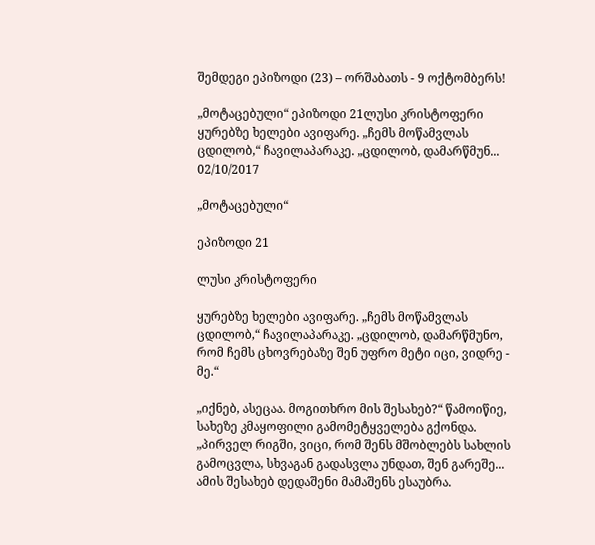შემდეგი ეპიზოდი (23) – ორშაბათს - 9 ოქტომბერს!

„მოტაცებული“ ეპიზოდი 21ლუსი კრისტოფერი ყურებზე ხელები ავიფარე. „ჩემს მოწამვლას ცდილობ,“ ჩავილაპარაკე. „ცდილობ, დამარწმუნ...
02/10/2017

„მოტაცებული“

ეპიზოდი 21

ლუსი კრისტოფერი

ყურებზე ხელები ავიფარე. „ჩემს მოწამვლას ცდილობ,“ ჩავილაპარაკე. „ცდილობ, დამარწმუნო, რომ ჩემს ცხოვრებაზე შენ უფრო მეტი იცი, ვიდრე - მე.“

„იქნებ, ასეცაა. მოგითხრო მის შესახებ?“ წამოიწიე, სახეზე კმაყოფილი გამომეტყველება გქონდა. „პირველ რიგში, ვიცი, რომ შენს მშობლებს სახლის გამოცვლა, სხვაგან გადასვლა უნდათ, შენ გარეშე... ამის შესახებ დედაშენი მამაშენს ესაუბრა.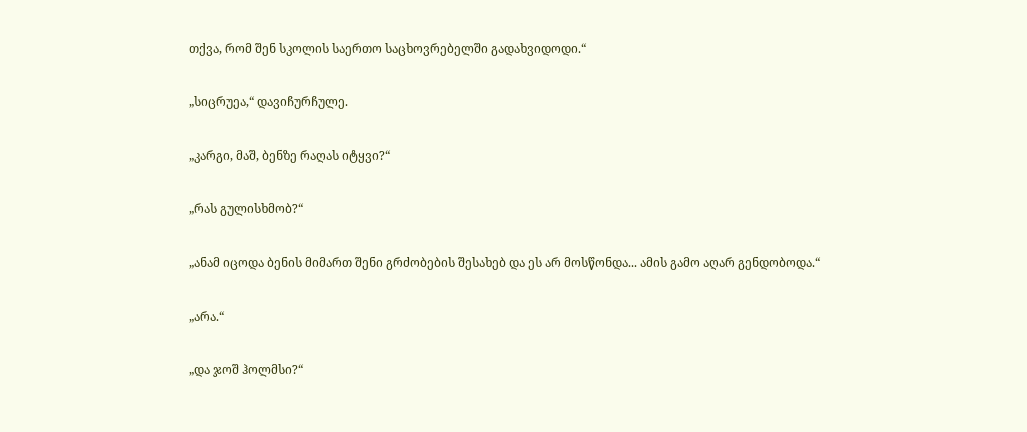თქვა, რომ შენ სკოლის საერთო საცხოვრებელში გადახვიდოდი.“

„სიცრუეა,“ დავიჩურჩულე.

„კარგი, მაშ, ბენზე რაღას იტყვი?“

„რას გულისხმობ?“

„ანამ იცოდა ბენის მიმართ შენი გრძობების შესახებ და ეს არ მოსწონდა... ამის გამო აღარ გენდობოდა.“

„არა.“

„და ჯოშ ჰოლმსი?“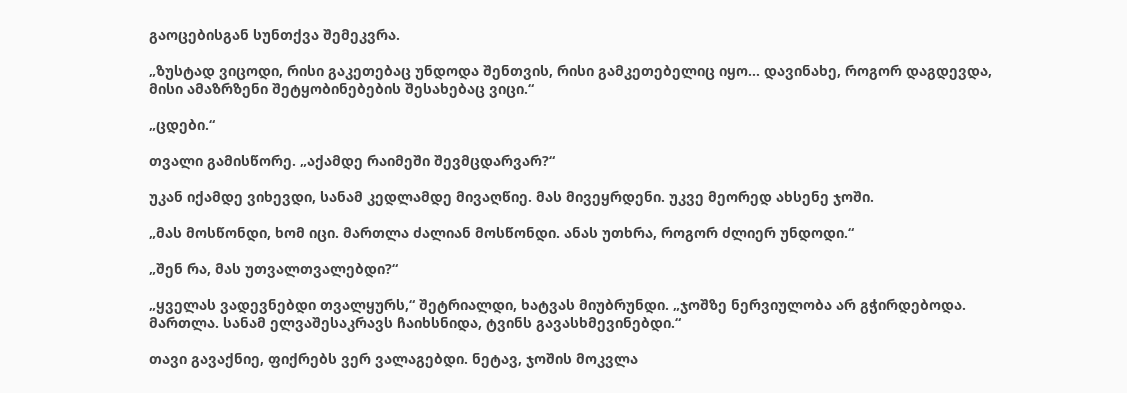გაოცებისგან სუნთქვა შემეკვრა.

„ზუსტად ვიცოდი, რისი გაკეთებაც უნდოდა შენთვის, რისი გამკეთებელიც იყო... დავინახე, როგორ დაგდევდა, მისი ამაზრზენი შეტყობინებების შესახებაც ვიცი.“

„ცდები.“

თვალი გამისწორე. „აქამდე რაიმეში შევმცდარვარ?“

უკან იქამდე ვიხევდი, სანამ კედლამდე მივაღწიე. მას მივეყრდენი. უკვე მეორედ ახსენე ჯოში.

„მას მოსწონდი, ხომ იცი. მართლა ძალიან მოსწონდი. ანას უთხრა, როგორ ძლიერ უნდოდი.“

„შენ რა, მას უთვალთვალებდი?“

„ყველას ვადევნებდი თვალყურს,“ შეტრიალდი, ხატვას მიუბრუნდი. „ჯოშზე ნერვიულობა არ გჭირდებოდა. მართლა. სანამ ელვაშესაკრავს ჩაიხსნიდა, ტვინს გავასხმევინებდი.“

თავი გავაქნიე, ფიქრებს ვერ ვალაგებდი. ნეტავ, ჯოშის მოკვლა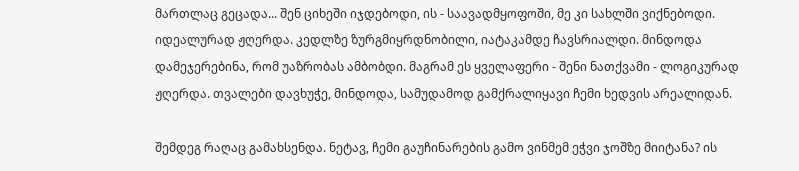მართლაც გეცადა... შენ ციხეში იჯდებოდი, ის - საავადმყოფოში, მე კი სახლში ვიქნებოდი. იდეალურად ჟღერდა. კედლზე ზურგმიყრდნობილი, იატაკამდე ჩავსრიალდი. მინდოდა დამეჯერებინა, რომ უაზრობას ამბობდი. მაგრამ ეს ყველაფერი - შენი ნათქვამი - ლოგიკურად ჟღერდა. თვალები დავხუჭე, მინდოდა, სამუდამოდ გამქრალიყავი ჩემი ხედვის არეალიდან.

შემდეგ რაღაც გამახსენდა. ნეტავ, ჩემი გაუჩინარების გამო ვინმემ ეჭვი ჯოშზე მიიტანა? ის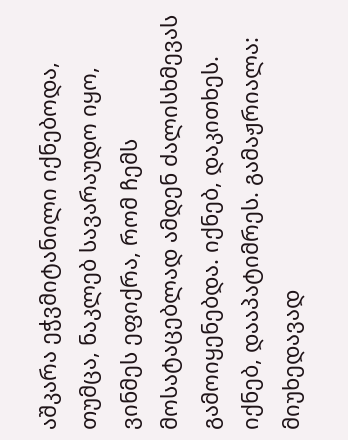აშკარა ეჭვმიტანილი იქნებოდა, თუმცა, ნაკლებ სავარაუდო იყო, ვინმეს ეფიქრა, რომ ჩემს მოსატაცებლად ამდენ ძალისხმევას გამოიყენებდა. იქნებ, დაკითხეს. იქნებ, დააპატიმრეს. გამაჟრიალა: მიუხედავად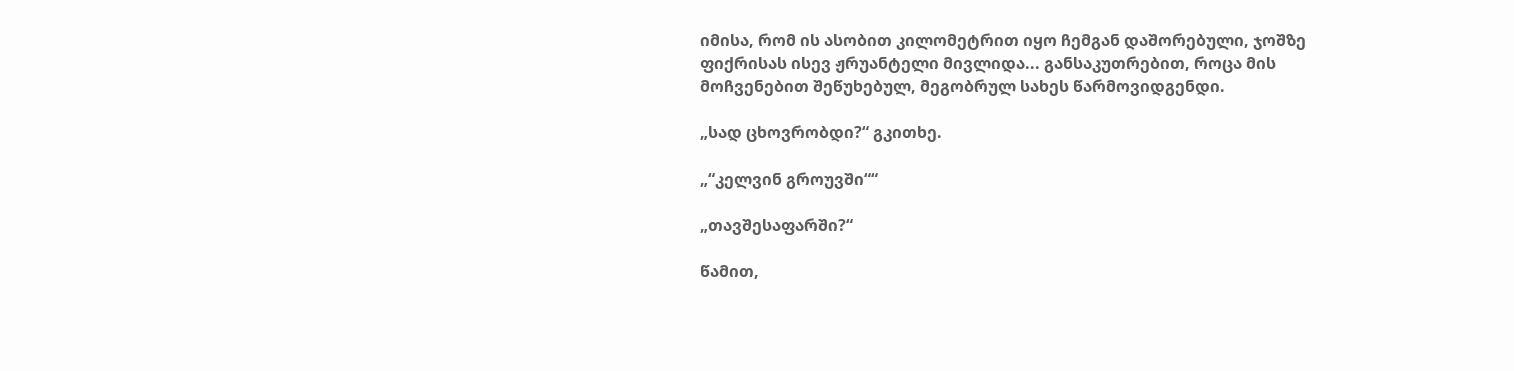იმისა, რომ ის ასობით კილომეტრით იყო ჩემგან დაშორებული, ჯოშზე ფიქრისას ისევ ჟრუანტელი მივლიდა... განსაკუთრებით, როცა მის მოჩვენებით შეწუხებულ, მეგობრულ სახეს წარმოვიდგენდი.

„სად ცხოვრობდი?“ გკითხე.

„“კელვინ გროუვში““

„თავშესაფარში?“

წამით,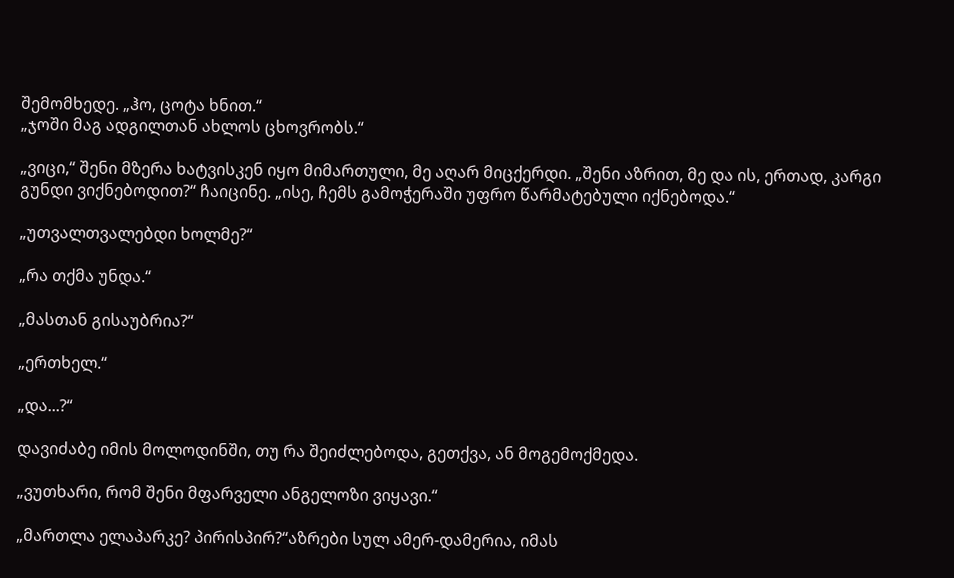შემომხედე. „ჰო, ცოტა ხნით.“
„ჯოში მაგ ადგილთან ახლოს ცხოვრობს.“

„ვიცი,“ შენი მზერა ხატვისკენ იყო მიმართული, მე აღარ მიცქერდი. „შენი აზრით, მე და ის, ერთად, კარგი გუნდი ვიქნებოდით?“ ჩაიცინე. „ისე, ჩემს გამოჭერაში უფრო წარმატებული იქნებოდა.“

„უთვალთვალებდი ხოლმე?“

„რა თქმა უნდა.“

„მასთან გისაუბრია?“

„ერთხელ.“

„და...?“

დავიძაბე იმის მოლოდინში, თუ რა შეიძლებოდა, გეთქვა, ან მოგემოქმედა.

„ვუთხარი, რომ შენი მფარველი ანგელოზი ვიყავი.“

„მართლა ელაპარკე? პირისპირ?“აზრები სულ ამერ-დამერია, იმას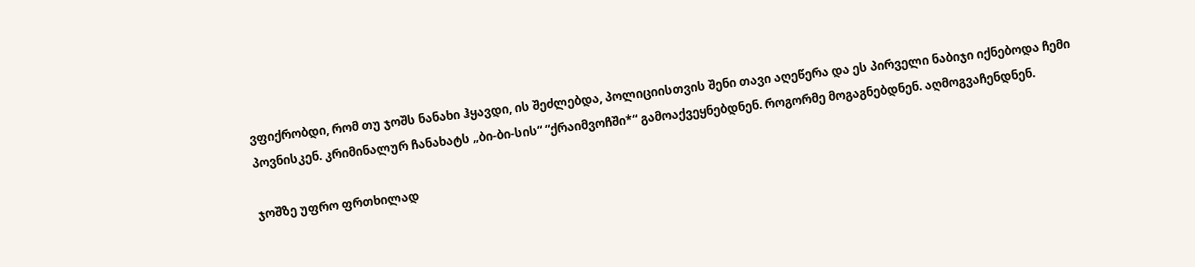ვფიქრობდი, რომ თუ ჯოშს ნანახი ჰყავდი, ის შეძლებდა, პოლიციისთვის შენი თავი აღეწერა და ეს პირველი ნაბიჯი იქნებოდა ჩემი პოვნისკენ. კრიმინალურ ჩანახატს „ბი-ბი-სის“ “ქრაიმვოჩში*“ გამოაქვეყნებდნენ. როგორმე მოგაგნებდნენ. აღმოგვაჩენდნენ.

ჯოშზე უფრო ფრთხილად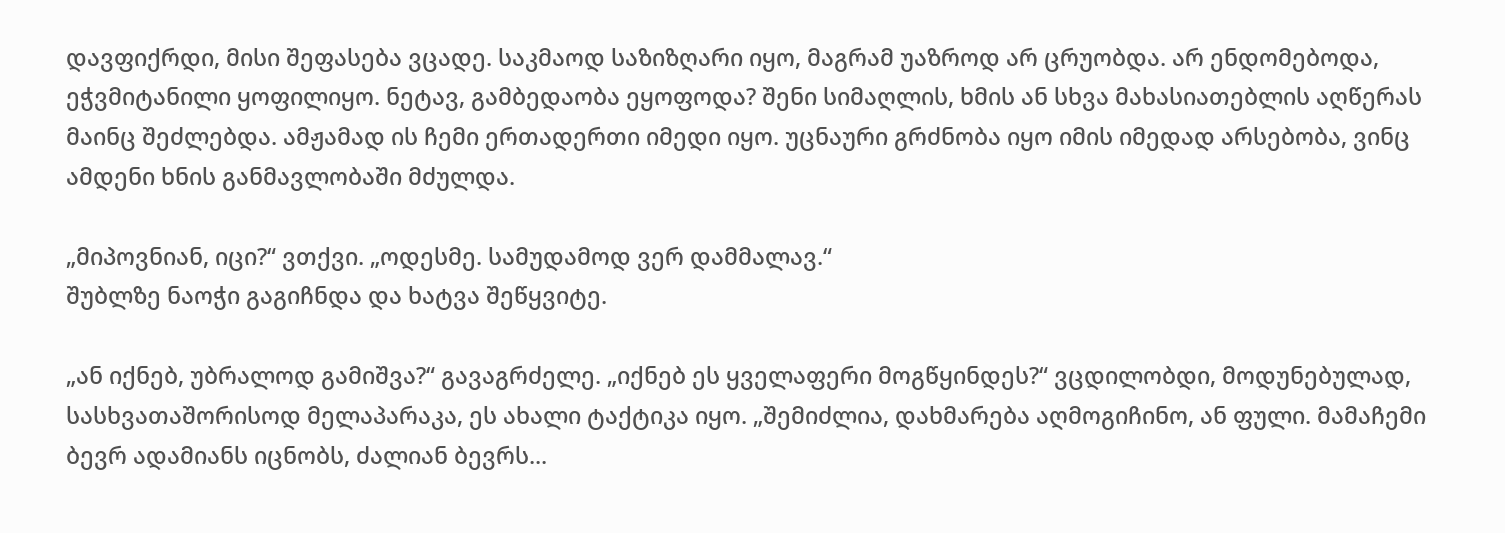დავფიქრდი, მისი შეფასება ვცადე. საკმაოდ საზიზღარი იყო, მაგრამ უაზროდ არ ცრუობდა. არ ენდომებოდა, ეჭვმიტანილი ყოფილიყო. ნეტავ, გამბედაობა ეყოფოდა? შენი სიმაღლის, ხმის ან სხვა მახასიათებლის აღწერას მაინც შეძლებდა. ამჟამად ის ჩემი ერთადერთი იმედი იყო. უცნაური გრძნობა იყო იმის იმედად არსებობა, ვინც ამდენი ხნის განმავლობაში მძულდა.

„მიპოვნიან, იცი?“ ვთქვი. „ოდესმე. სამუდამოდ ვერ დამმალავ.“
შუბლზე ნაოჭი გაგიჩნდა და ხატვა შეწყვიტე.

„ან იქნებ, უბრალოდ გამიშვა?“ გავაგრძელე. „იქნებ ეს ყველაფერი მოგწყინდეს?“ ვცდილობდი, მოდუნებულად, სასხვათაშორისოდ მელაპარაკა, ეს ახალი ტაქტიკა იყო. „შემიძლია, დახმარება აღმოგიჩინო, ან ფული. მამაჩემი ბევრ ადამიანს იცნობს, ძალიან ბევრს...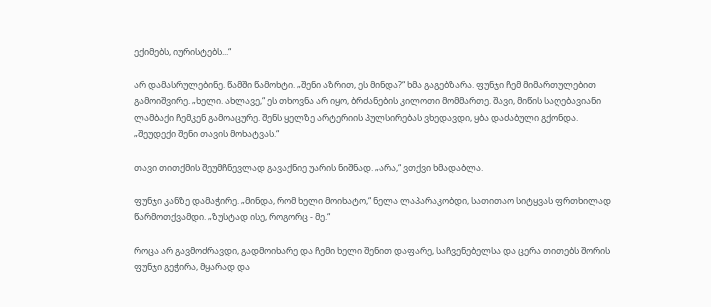ექიმებს, იურისტებს...“

არ დამასრულებინე. წამში წამოხტი. „შენი აზრით, ეს მინდა?“ ხმა გაგებზარა. ფუნჯი ჩემ მიმართულებით გამოიშვირე. „ხელი. ახლავე,“ ეს თხოვნა არ იყო, ბრძანების კილოთი მომმართე. შავი, მიწის საღებავიანი ლამბაქი ჩემკენ გამოაცურე. შენს ყელზე არტერიის პულსირებას ვხედავდი, ყბა დაძაბული გქონდა. „შეუდექი შენი თავის მოხატვას.“

თავი თითქმის შეუმჩნევლად გავაქნიე უარის ნიშნად. „არა,“ ვთქვი ხმადაბლა.

ფუნჯი კანზე დამაჭირე. „მინდა, რომ ხელი მოიხატო,“ ნელა ლაპარაკობდი, სათითაო სიტყვას ფრთხილად წარმოთქვამდი. „ზუსტად ისე, როგორც - მე.“

როცა არ გავმოძრავდი, გადმოიხარე და ჩემი ხელი შენით დაფარე, საჩვენებელსა და ცერა თითებს შორის ფუნჯი გეჭირა, მყარად და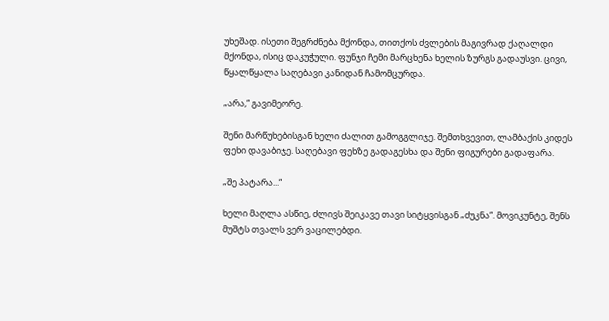უხეშად. ისეთი შეგრძნება მქონდა, თითქოს ძვლების მაგივრად ქაღალდი მქონდა, ისიც დაკუჭული. ფუნჯი ჩემი მარცხენა ხელის ზურგს გადაუსვი. ცივი, წყალწყალა საღებავი კანიდან ჩამომცურდა.

„არა,“ გავიმეორე.

შენი მარწუხებისგან ხელი ძალით გამოგგლიჯე. შემთხვევით, ლამბაქის კიდეს ფეხი დავაბიჯე. საღებავი ფეხზე გადაგესხა და შენი ფიგურები გადაფარა.

„შე პატარა...“

ხელი მაღლა ასწიე, ძლივს შეიკავე თავი სიტყვისგან „ძუკნა“. მოვიკუნტე, შენს მუშტს თვალს ვერ ვაცილებდი.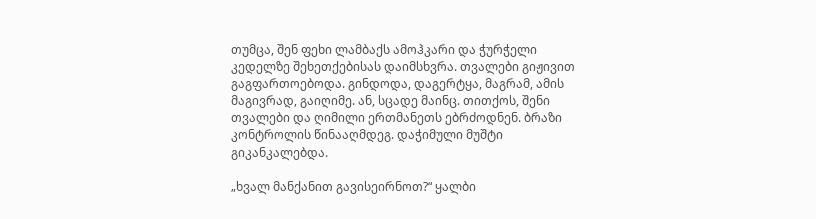თუმცა, შენ ფეხი ლამბაქს ამოჰკარი და ჭურჭელი კედელზე შეხეთქებისას დაიმსხვრა. თვალები გიჟივით გაგფართოებოდა. გინდოდა, დაგერტყა, მაგრამ, ამის მაგივრად, გაიღიმე. ან, სცადე მაინც. თითქოს, შენი თვალები და ღიმილი ერთმანეთს ებრძოდნენ. ბრაზი კონტროლის წინააღმდეგ. დაჭიმული მუშტი გიკანკალებდა.

„ხვალ მანქანით გავისეირნოთ?“ ყალბი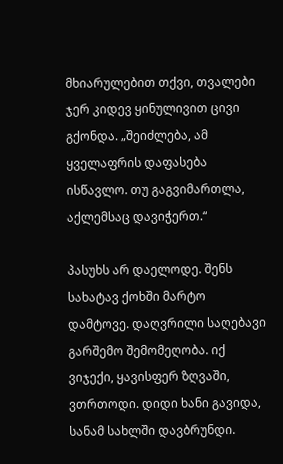მხიარულებით თქვი, თვალები ჯერ კიდევ ყინულივით ცივი გქონდა. „შეიძლება, ამ ყველაფრის დაფასება ისწავლო. თუ გაგვიმართლა, აქლემსაც დავიჭერთ.“

პასუხს არ დაელოდე. შენს სახატავ ქოხში მარტო დამტოვე. დაღვრილი საღებავი გარშემო შემომეღობა. იქ ვიჯექი, ყავისფერ ზღვაში, ვთრთოდი. დიდი ხანი გავიდა, სანამ სახლში დავბრუნდი.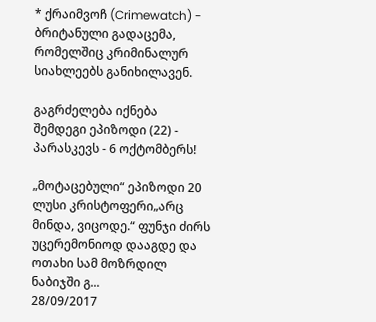* ქრაიმვოჩ (Crimewatch) - ბრიტანული გადაცემა, რომელშიც კრიმინალურ სიახლეებს განიხილავენ.

გაგრძელება იქნება
შემდეგი ეპიზოდი (22) - პარასკევს - 6 ოქტომბერს!

„მოტაცებული“ ეპიზოდი 20 ლუსი კრისტოფერი„არც მინდა, ვიცოდე.“ ფუნჯი ძირს უცერემონიოდ დააგდე და ოთახი სამ მოზრდილ ნაბიჯში გ...
28/09/2017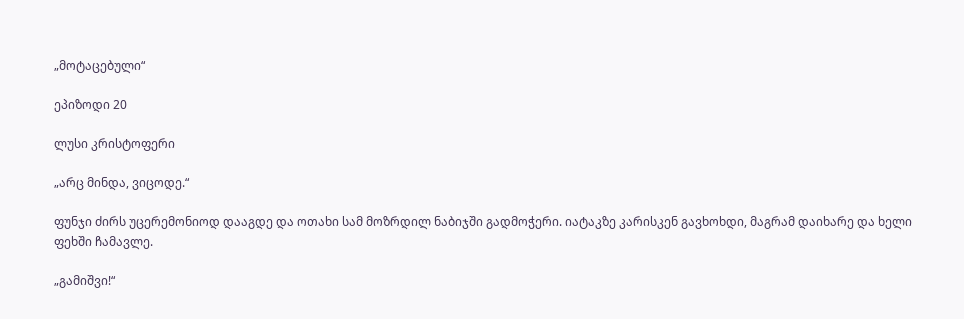„მოტაცებული“

ეპიზოდი 20

ლუსი კრისტოფერი

„არც მინდა, ვიცოდე.“

ფუნჯი ძირს უცერემონიოდ დააგდე და ოთახი სამ მოზრდილ ნაბიჯში გადმოჭერი. იატაკზე კარისკენ გავხოხდი, მაგრამ დაიხარე და ხელი ფეხში ჩამავლე.

„გამიშვი!“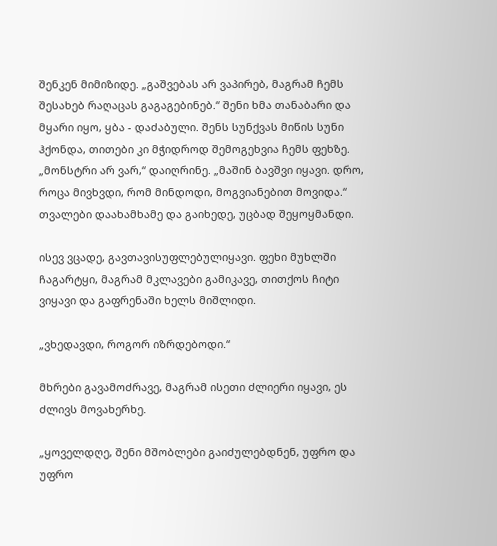შენკენ მიმიზიდე. „გაშვებას არ ვაპირებ, მაგრამ ჩემს შესახებ რაღაცას გაგაგებინებ.“ შენი ხმა თანაბარი და მყარი იყო, ყბა - დაძაბული. შენს სუნქვას მიწის სუნი ჰქონდა, თითები კი მჭიდროდ შემოგეხვია ჩემს ფეხზე. „მონსტრი არ ვარ,“ დაიღრინე. „მაშინ ბავშვი იყავი. დრო, როცა მივხვდი, რომ მინდოდი, მოგვიანებით მოვიდა.“ თვალები დაახამხამე და გაიხედე, უცბად შეყოყმანდი.

ისევ ვცადე, გავთავისუფლებულიყავი. ფეხი მუხლში ჩაგარტყი, მაგრამ მკლავები გამიკავე, თითქოს ჩიტი ვიყავი და გაფრენაში ხელს მიშლიდი.

„ვხედავდი, როგორ იზრდებოდი.“

მხრები გავამოძრავე, მაგრამ ისეთი ძლიერი იყავი, ეს ძლივს მოვახერხე.

„ყოველდღე, შენი მშობლები გაიძულებდნენ, უფრო და უფრო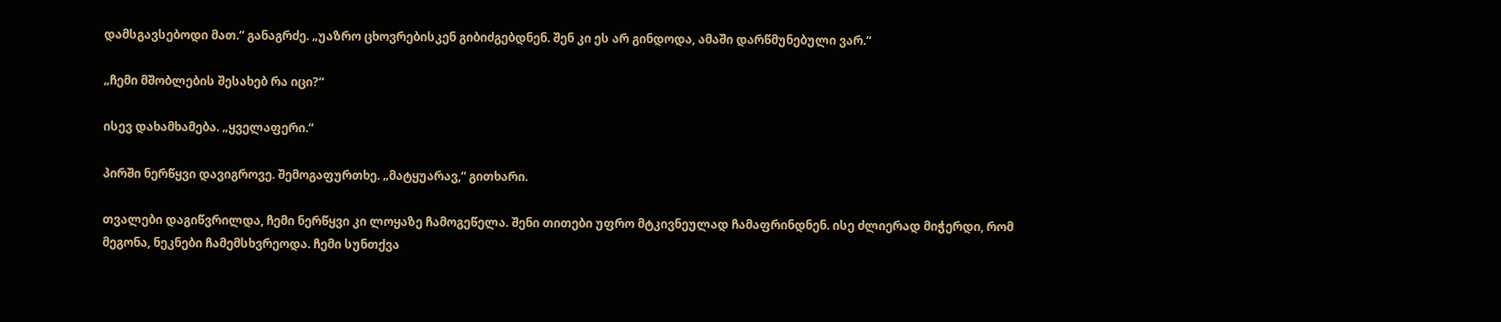დამსგავსებოდი მათ.“ განაგრძე. „უაზრო ცხოვრებისკენ გიბიძგებდნენ. შენ კი ეს არ გინდოდა, ამაში დარწმუნებული ვარ.“

„ჩემი მშობლების შესახებ რა იცი?“

ისევ დახამხამება. „ყველაფერი.“

პირში ნერწყვი დავიგროვე. შემოგაფურთხე. „მატყუარავ,“ გითხარი.

თვალები დაგიწვრილდა, ჩემი ნერწყვი კი ლოყაზე ჩამოგეწელა. შენი თითები უფრო მტკივნეულად ჩამაფრინდნენ. ისე ძლიერად მიჭერდი, რომ მეგონა, ნეკნები ჩამემსხვრეოდა. ჩემი სუნთქვა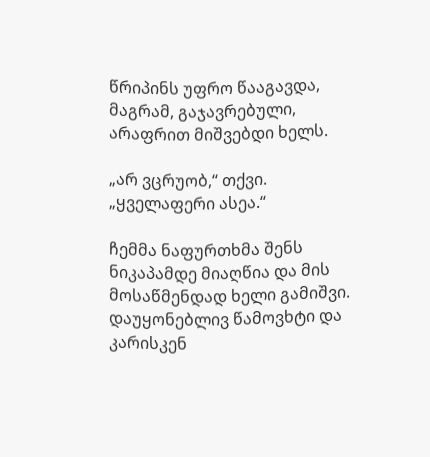წრიპინს უფრო წააგავდა, მაგრამ, გაჯავრებული, არაფრით მიშვებდი ხელს.

„არ ვცრუობ,“ თქვი. „ყველაფერი ასეა.“

ჩემმა ნაფურთხმა შენს ნიკაპამდე მიაღწია და მის მოსაწმენდად ხელი გამიშვი. დაუყონებლივ წამოვხტი და კარისკენ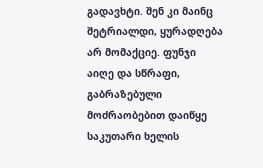გადავხტი. შენ კი მაინც შეტრიალდი, ყურადღება არ მომაქციე. ფუნჯი აიღე და სწრაფი, გაბრაზებული მოძრაობებით დაიწყე საკუთარი ხელის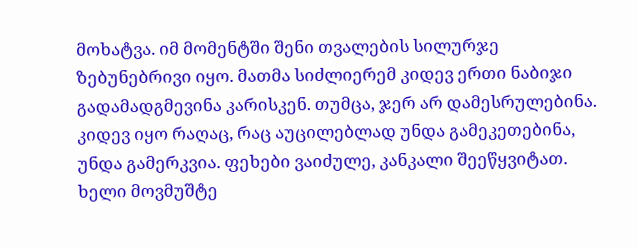მოხატვა. იმ მომენტში შენი თვალების სილურჯე ზებუნებრივი იყო. მათმა სიძლიერემ კიდევ ერთი ნაბიჯი გადამადგმევინა კარისკენ. თუმცა, ჯერ არ დამესრულებინა. კიდევ იყო რაღაც, რაც აუცილებლად უნდა გამეკეთებინა, უნდა გამერკვია. ფეხები ვაიძულე, კანკალი შეეწყვიტათ. ხელი მოვმუშტე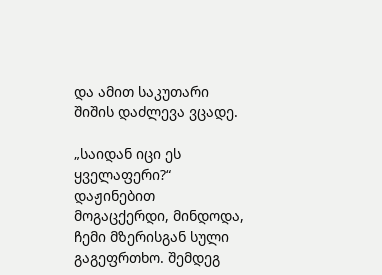და ამით საკუთარი შიშის დაძლევა ვცადე.

„საიდან იცი ეს ყველაფერი?“ დაჟინებით მოგაცქერდი, მინდოდა, ჩემი მზერისგან სული გაგეფრთხო. შემდეგ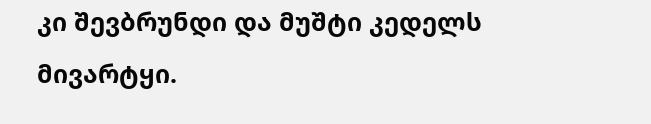კი შევბრუნდი და მუშტი კედელს მივარტყი.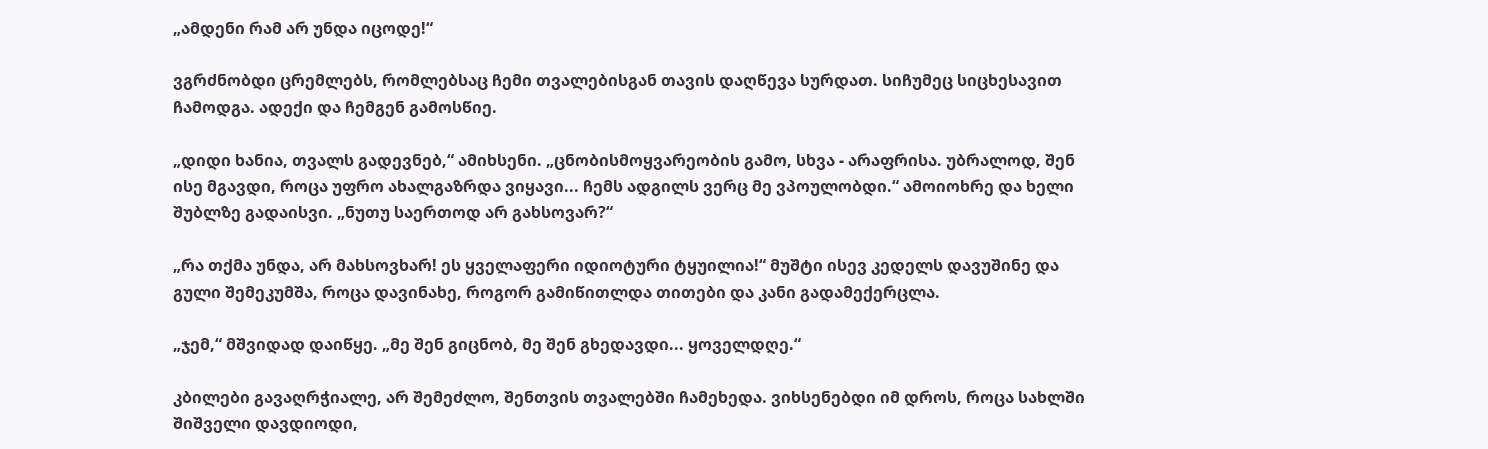„ამდენი რამ არ უნდა იცოდე!“

ვგრძნობდი ცრემლებს, რომლებსაც ჩემი თვალებისგან თავის დაღწევა სურდათ. სიჩუმეც სიცხესავით ჩამოდგა. ადექი და ჩემგენ გამოსწიე.

„დიდი ხანია, თვალს გადევნებ,“ ამიხსენი. „ცნობისმოყვარეობის გამო, სხვა - არაფრისა. უბრალოდ, შენ ისე მგავდი, როცა უფრო ახალგაზრდა ვიყავი... ჩემს ადგილს ვერც მე ვპოულობდი.“ ამოიოხრე და ხელი შუბლზე გადაისვი. „ნუთუ საერთოდ არ გახსოვარ?“

„რა თქმა უნდა, არ მახსოვხარ! ეს ყველაფერი იდიოტური ტყუილია!“ მუშტი ისევ კედელს დავუშინე და გული შემეკუმშა, როცა დავინახე, როგორ გამიწითლდა თითები და კანი გადამექერცლა.

„ჯემ,“ მშვიდად დაიწყე. „მე შენ გიცნობ, მე შენ გხედავდი... ყოველდღე.“

კბილები გავაღრჭიალე, არ შემეძლო, შენთვის თვალებში ჩამეხედა. ვიხსენებდი იმ დროს, როცა სახლში შიშველი დავდიოდი,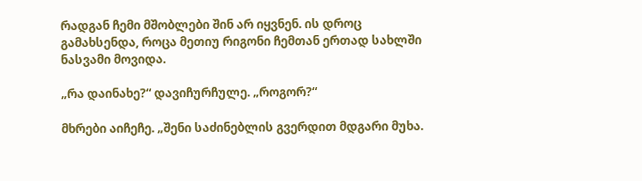რადგან ჩემი მშობლები შინ არ იყვნენ. ის დროც გამახსენდა, როცა მეთიუ რიგონი ჩემთან ერთად სახლში ნასვამი მოვიდა.

„რა დაინახე?“ დავიჩურჩულე. „როგორ?“

მხრები აიჩეჩე. „შენი საძინებლის გვერდით მდგარი მუხა.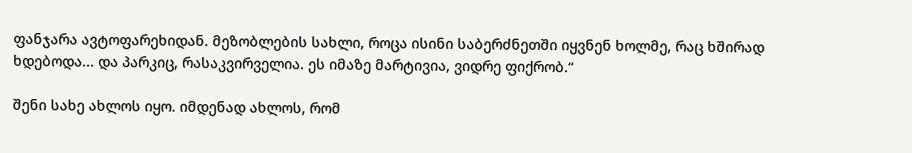ფანჯარა ავტოფარეხიდან. მეზობლების სახლი, როცა ისინი საბერძნეთში იყვნენ ხოლმე, რაც ხშირად ხდებოდა... და პარკიც, რასაკვირველია. ეს იმაზე მარტივია, ვიდრე ფიქრობ.“

შენი სახე ახლოს იყო. იმდენად ახლოს, რომ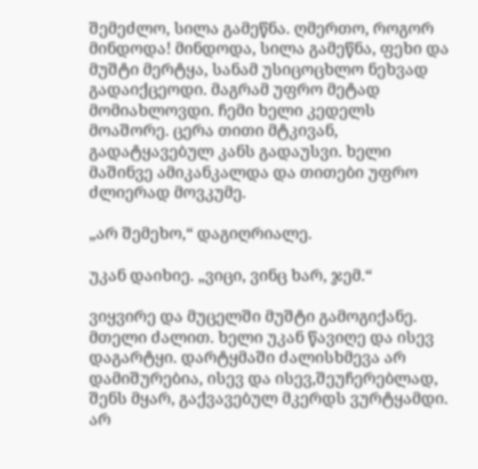შემეძლო, სილა გამეწნა. ღმერთო, როგორ მინდოდა! მინდოდა, სილა გამეწნა, ფეხი და მუშტი მერტყა, სანამ უსიცოცხლო ნეხვად გადაიქცეოდი. მაგრამ უფრო მეტად მომიახლოვდი. ჩემი ხელი კედელს მოაშორე. ცერა თითი მტკივან, გადატყავებულ კანს გადაუსვი. ხელი მაშინვე ამიკანკალდა და თითები უფრო ძლიერად მოვკუმე.

„არ შემეხო,“ დაგიღრიალე.

უკან დაიხიე. „ვიცი, ვინც ხარ, ჯემ.“

ვიყვირე და მუცელში მუშტი გამოგიქანე. მთელი ძალით. ხელი უკან წავიღე და ისევ დაგარტყი. დარტყმაში ძალისხმევა არ დამიშურებია, ისევ და ისევ,შეუჩერებლად, შენს მყარ, გაქვავებულ მკერდს ვურტყამდი. არ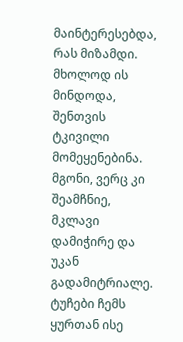მაინტერესებდა, რას მიზამდი. მხოლოდ ის მინდოდა, შენთვის ტკივილი მომეყენებინა. მგონი, ვერც კი შეამჩნიე, მკლავი დამიჭირე და უკან გადამიტრიალე. ტუჩები ჩემს ყურთან ისე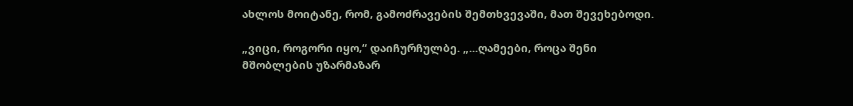ახლოს მოიტანე, რომ, გამოძრავების შემთხვევაში, მათ შევეხებოდი.

„ვიცი, როგორი იყო,“ დაიჩურჩულბე. „...ღამეები, როცა შენი მშობლების უზარმაზარ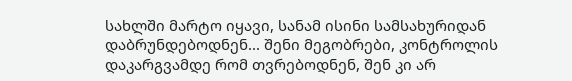სახლში მარტო იყავი, სანამ ისინი სამსახურიდან დაბრუნდებოდნენ... შენი მეგობრები, კონტროლის დაკარგვამდე რომ თვრებოდნენ, შენ კი არ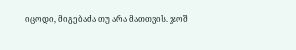იცოდი, მიგებაძა თუ არა მათთვის. ჯოშ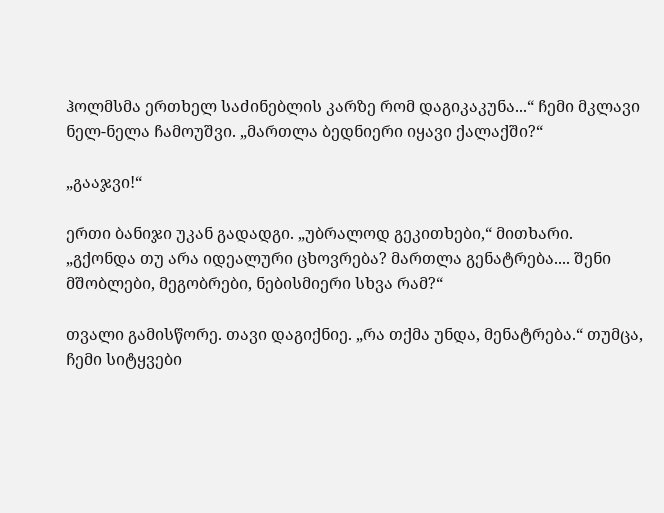ჰოლმსმა ერთხელ საძინებლის კარზე რომ დაგიკაკუნა...“ ჩემი მკლავი ნელ-ნელა ჩამოუშვი. „მართლა ბედნიერი იყავი ქალაქში?“

„გააჯვი!“

ერთი ბანიჯი უკან გადადგი. „უბრალოდ გეკითხები,“ მითხარი. „გქონდა თუ არა იდეალური ცხოვრება? მართლა გენატრება.... შენი მშობლები, მეგობრები, ნებისმიერი სხვა რამ?“

თვალი გამისწორე. თავი დაგიქნიე. „რა თქმა უნდა, მენატრება.“ თუმცა, ჩემი სიტყვები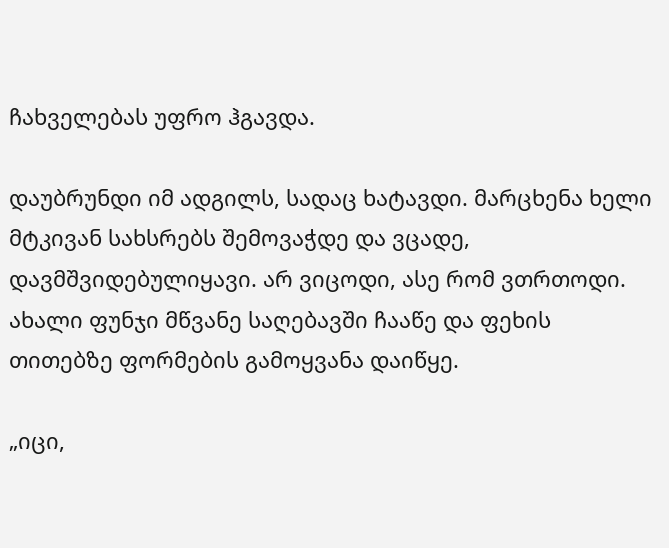ჩახველებას უფრო ჰგავდა.

დაუბრუნდი იმ ადგილს, სადაც ხატავდი. მარცხენა ხელი მტკივან სახსრებს შემოვაჭდე და ვცადე, დავმშვიდებულიყავი. არ ვიცოდი, ასე რომ ვთრთოდი. ახალი ფუნჯი მწვანე საღებავში ჩააწე და ფეხის თითებზე ფორმების გამოყვანა დაიწყე.

„იცი,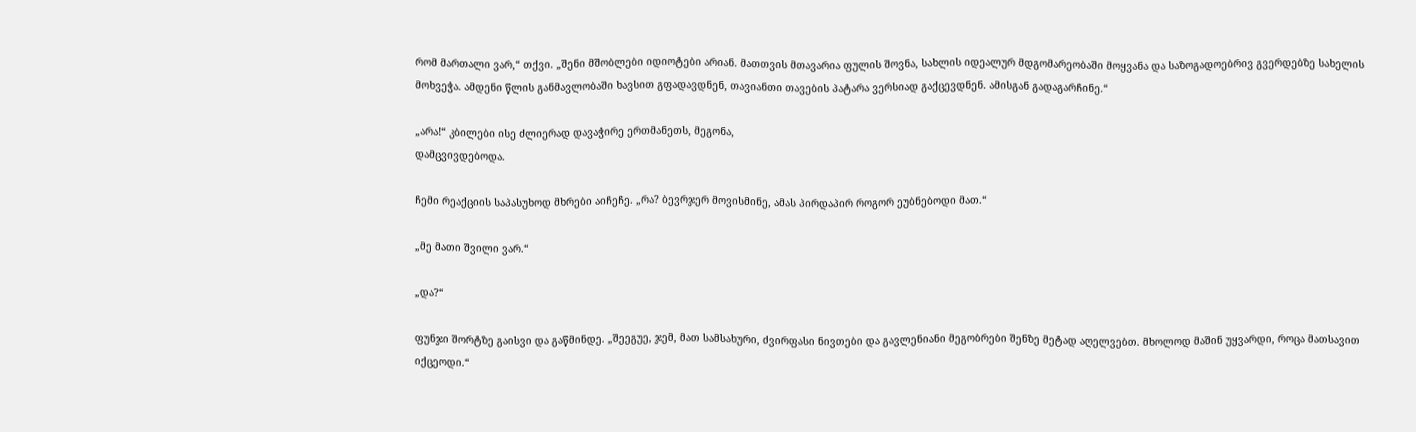რომ მართალი ვარ,“ თქვი. „შენი მშობლები იდიოტები არიან. მათთვის მთავარია ფულის შოვნა, სახლის იდეალურ მდგომარეობაში მოყვანა და საზოგადოებრივ გვერდებზე სახელის მოხვეჭა. ამდენი წლის განმავლობაში ხავსით გფადავდნენ, თავიანთი თავების პატარა ვერსიად გაქცევდნენ. ამისგან გადაგარჩინე.“

„არა!“ კბილები ისე ძლიერად დავაჭირე ერთმანეთს, მეგონა,
დამცვივდებოდა.

ჩემი რეაქციის საპასუხოდ მხრები აიჩეჩე. „რა? ბევრჯერ მოვისმინე, ამას პირდაპირ როგორ ეუბნებოდი მათ.“

„მე მათი შვილი ვარ.“

„და?“

ფუნჯი შორტზე გაისვი და გაწმინდე. „შეეგუე, ჯემ, მათ სამსახური, ძვირფასი ნივთები და გავლენიანი მეგობრები შენზე მეტად აღელვებთ. მხოლოდ მაშინ უყვარდი, როცა მათსავით იქცეოდი.“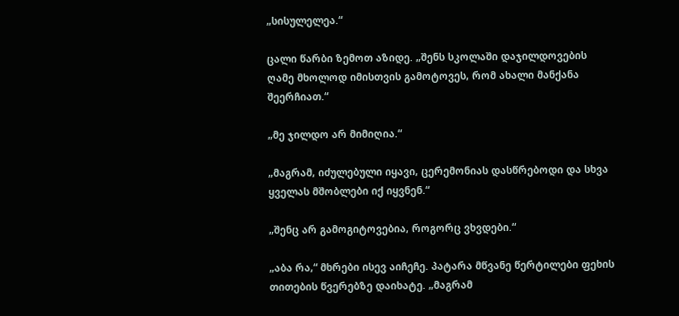„სისულელეა.“

ცალი წარბი ზემოთ აზიდე. „შენს სკოლაში დაჯილდოვების ღამე მხოლოდ იმისთვის გამოტოვეს, რომ ახალი მანქანა შეერჩიათ.“

„მე ჯილდო არ მიმიღია.“

„მაგრამ, იძულებული იყავი, ცერემონიას დასწრებოდი და სხვა ყველას მშობლები იქ იყვნენ.“

„შენც არ გამოგიტოვებია, როგორც ვხვდები.“

„აბა რა,“ მხრები ისევ აიჩეჩე. პატარა მწვანე წერტილები ფეხის თითების წვერებზე დაიხატე. „მაგრამ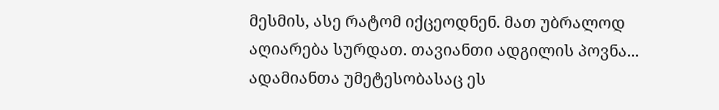მესმის, ასე რატომ იქცეოდნენ. მათ უბრალოდ აღიარება სურდათ. თავიანთი ადგილის პოვნა... ადამიანთა უმეტესობასაც ეს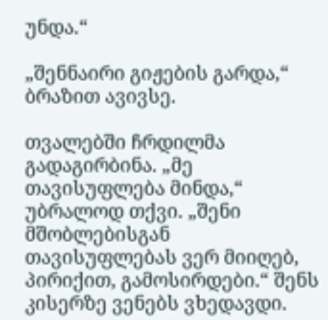უნდა.“

„შენნაირი გიჟების გარდა,“ ბრაზით ავივსე.

თვალებში ჩრდილმა გადაგირბინა. „მე თავისუფლება მინდა,“ უბრალოდ თქვი. „შენი მშობლებისგან თავისუფლებას ვერ მიიღებ, პირიქით, გამოსირდები.“ შენს კისერზე ვენებს ვხედავდი.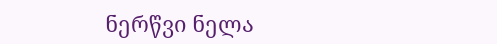ნერწვი ნელა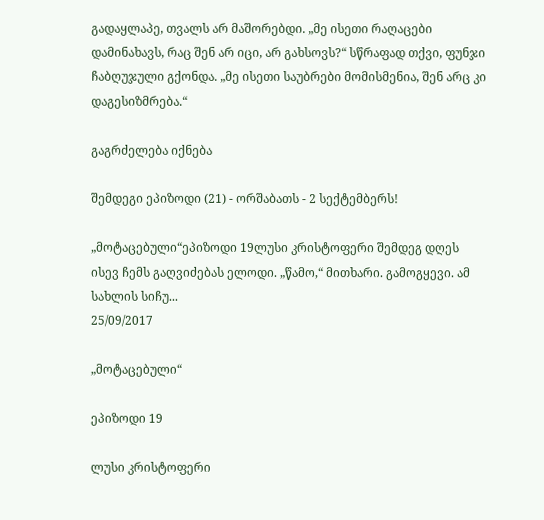გადაყლაპე, თვალს არ მაშორებდი. „მე ისეთი რაღაცები დამინახავს, რაც შენ არ იცი, არ გახსოვს?“ სწრაფად თქვი, ფუნჯი ჩაბღუჯული გქონდა. „მე ისეთი საუბრები მომისმენია, შენ არც კი დაგესიზმრება.“

გაგრძელება იქნება

შემდეგი ეპიზოდი (21) - ორშაბათს - 2 სექტემბერს!

„მოტაცებული“ეპიზოდი 19ლუსი კრისტოფერი შემდეგ დღეს ისევ ჩემს გაღვიძებას ელოდი. „წამო,“ მითხარი. გამოგყევი. ამ სახლის სიჩუ...
25/09/2017

„მოტაცებული“

ეპიზოდი 19

ლუსი კრისტოფერი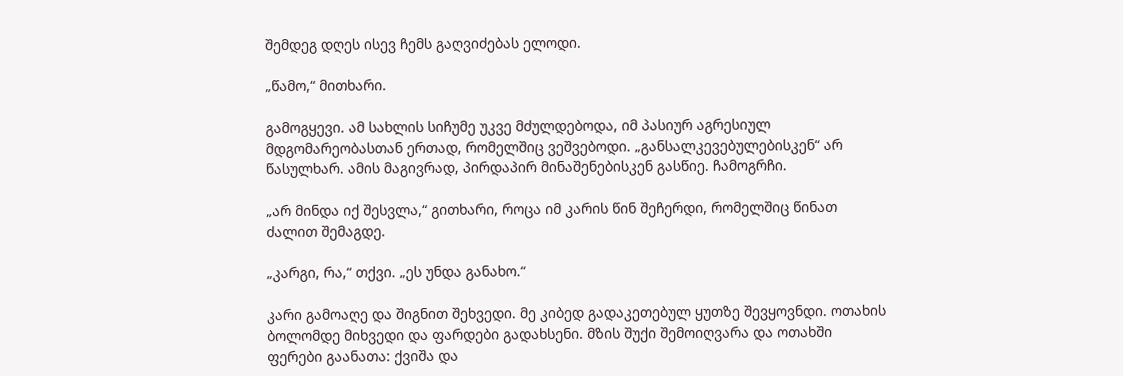შემდეგ დღეს ისევ ჩემს გაღვიძებას ელოდი.

„წამო,“ მითხარი.

გამოგყევი. ამ სახლის სიჩუმე უკვე მძულდებოდა, იმ პასიურ აგრესიულ მდგომარეობასთან ერთად, რომელშიც ვეშვებოდი. „განსალკევებულებისკენ“ არ წასულხარ. ამის მაგივრად, პირდაპირ მინაშენებისკენ გასწიე. ჩამოგრჩი.

„არ მინდა იქ შესვლა,“ გითხარი, როცა იმ კარის წინ შეჩერდი, რომელშიც წინათ ძალით შემაგდე.

„კარგი, რა,“ თქვი. „ეს უნდა განახო.“

კარი გამოაღე და შიგნით შეხვედი. მე კიბედ გადაკეთებულ ყუთზე შევყოვნდი. ოთახის ბოლომდე მიხვედი და ფარდები გადახსენი. მზის შუქი შემოიღვარა და ოთახში ფერები გაანათა: ქვიშა და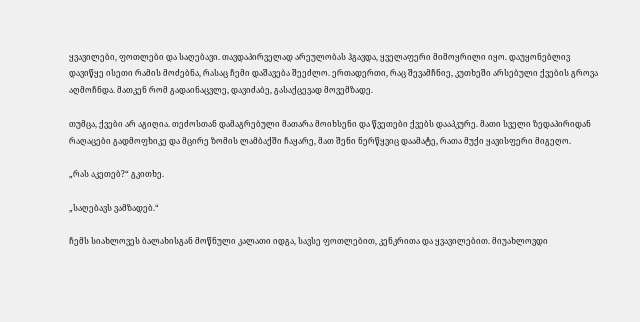ყვავილები, ფოთლები და საღებავი. თავდაპირველად არეულობას ჰგავდა, ყველაფერი მიმოყრილი იყო. დაუყონებლივ დავიწყე ისეთი რამის მოძებნა, რასაც ჩემი დაშავება შეეძლო. ერთადერთი, რაც შევამჩნიე, კუთხეში არსებული ქვების გროვა აღმოჩნდა. მათკენ რომ გადაინაცვლე, დავიძაბე, გასაქცევად მოვემზადე.

თუმცა, ქვები არ აგიღია. თეძოსთან დამაგრებული მათარა მოიხსენი და წვეთები ქვებს დააპკურე. მათი სველი ზედაპირიდან რაღაცები გადმოფხიკე და მცირე ზომის ლამბაქში ჩაყარე, მათ შენი ნერწყვიც დაამატე, რათა მუქი ყავისფერი მიგეღო.

„რას აკეთებ?“ გკითხე.

„საღებავს ვამზადებ.“

ჩემს სიახლოვეს ბალახისგან მოწნული კალათი იდგა, სავსე ფოთლებით, კენკრითა და ყვავილებით. მიუახლოვდი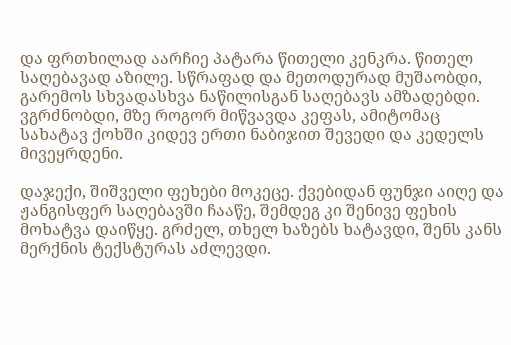და ფრთხილად აარჩიე პატარა წითელი კენკრა. წითელ საღებავად აზილე. სწრაფად და მეთოდურად მუშაობდი, გარემოს სხვადასხვა ნაწილისგან საღებავს ამზადებდი. ვგრძნობდი, მზე როგორ მიწვავდა კეფას, ამიტომაც სახატავ ქოხში კიდევ ერთი ნაბიჯით შევედი და კედელს მივეყრდენი.

დაჯექი, შიშველი ფეხები მოკეცე. ქვებიდან ფუნჯი აიღე და ჟანგისფერ საღებავში ჩააწე, შემდეგ კი შენივე ფეხის მოხატვა დაიწყე. გრძელ, თხელ ხაზებს ხატავდი, შენს კანს მერქნის ტექსტურას აძლევდი.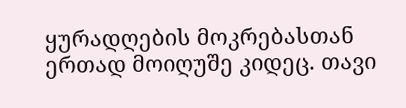ყურადღების მოკრებასთან ერთად მოიღუშე კიდეც. თავი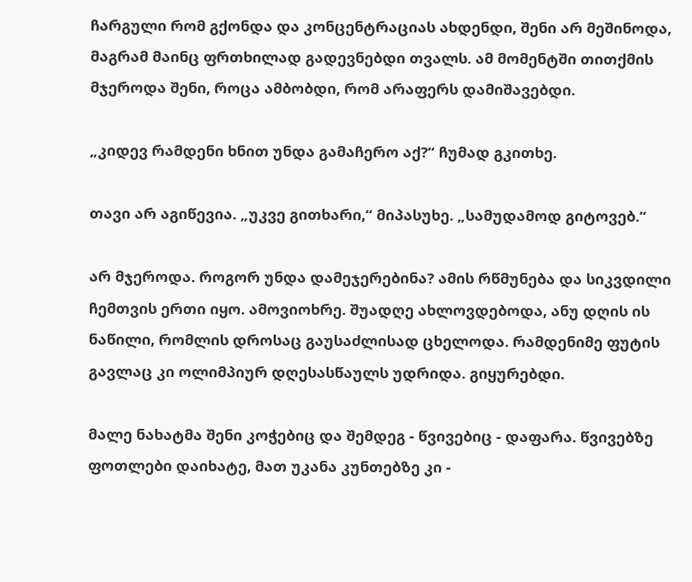ჩარგული რომ გქონდა და კონცენტრაციას ახდენდი, შენი არ მეშინოდა, მაგრამ მაინც ფრთხილად გადევნებდი თვალს. ამ მომენტში თითქმის მჯეროდა შენი, როცა ამბობდი, რომ არაფერს დამიშავებდი.

„კიდევ რამდენი ხნით უნდა გამაჩერო აქ?“ ჩუმად გკითხე.

თავი არ აგიწევია. „უკვე გითხარი,“ მიპასუხე. „სამუდამოდ გიტოვებ.“

არ მჯეროდა. როგორ უნდა დამეჯერებინა? ამის რწმუნება და სიკვდილი ჩემთვის ერთი იყო. ამოვიოხრე. შუადღე ახლოვდებოდა, ანუ დღის ის ნაწილი, რომლის დროსაც გაუსაძლისად ცხელოდა. რამდენიმე ფუტის გავლაც კი ოლიმპიურ დღესასწაულს უდრიდა. გიყურებდი.

მალე ნახატმა შენი კოჭებიც და შემდეგ - წვივებიც - დაფარა. წვივებზე ფოთლები დაიხატე, მათ უკანა კუნთებზე კი -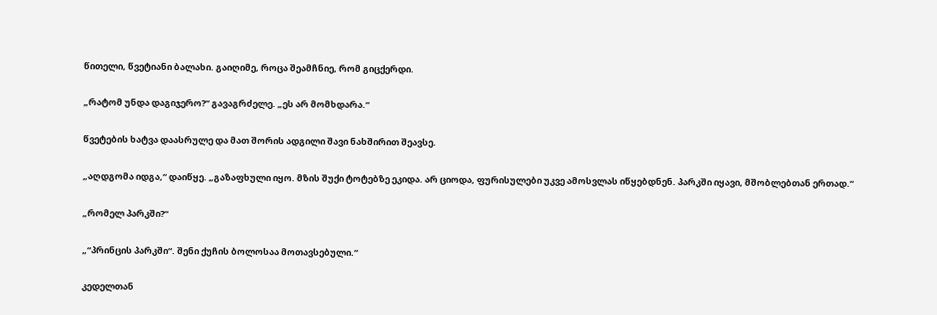წითელი, წვეტიანი ბალახი. გაიღიმე, როცა შეამჩნიე, რომ გიცქერდი.

„რატომ უნდა დაგიჯერო?“ გავაგრძელე. „ეს არ მომხდარა.“

წვეტების ხატვა დაასრულე და მათ შორის ადგილი შავი ნახშირით შეავსე.

„აღდგომა იდგა,“ დაიწყე. „გაზაფხული იყო. მზის შუქი ტოტებზე ეკიდა. არ ციოდა, ფურისულები უკვე ამოსვლას იწყებდნენ. პარკში იყავი, მშობლებთან ერთად.“

„რომელ პარკში?“

„“პრინცის პარკში“. შენი ქუჩის ბოლოსაა მოთავსებული.“

კედელთან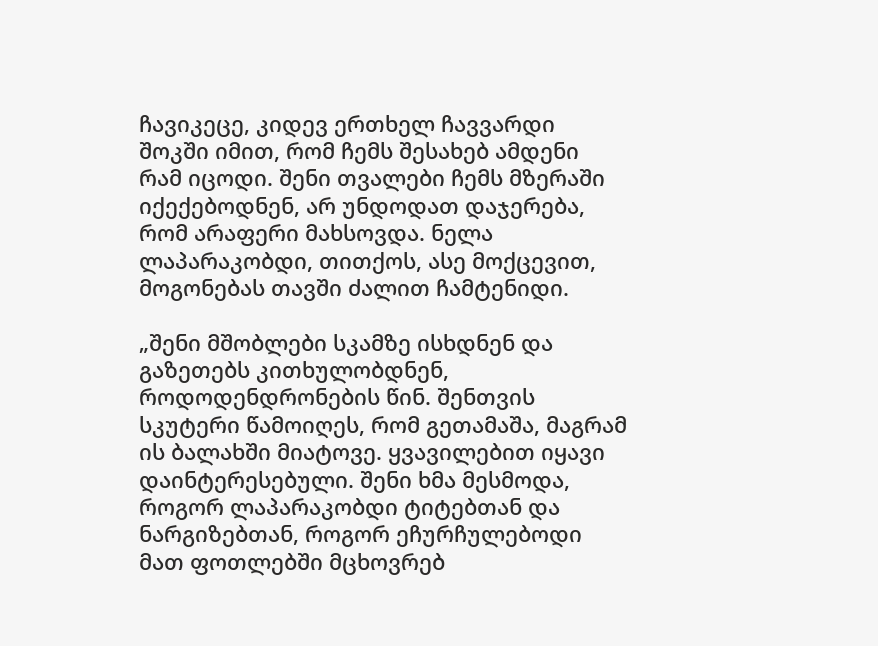ჩავიკეცე, კიდევ ერთხელ ჩავვარდი შოკში იმით, რომ ჩემს შესახებ ამდენი რამ იცოდი. შენი თვალები ჩემს მზერაში იქექებოდნენ, არ უნდოდათ დაჯერება, რომ არაფერი მახსოვდა. ნელა ლაპარაკობდი, თითქოს, ასე მოქცევით, მოგონებას თავში ძალით ჩამტენიდი.

„შენი მშობლები სკამზე ისხდნენ და გაზეთებს კითხულობდნენ, როდოდენდრონების წინ. შენთვის სკუტერი წამოიღეს, რომ გეთამაშა, მაგრამ ის ბალახში მიატოვე. ყვავილებით იყავი დაინტერესებული. შენი ხმა მესმოდა, როგორ ლაპარაკობდი ტიტებთან და ნარგიზებთან, როგორ ეჩურჩულებოდი მათ ფოთლებში მცხოვრებ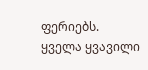ფერიებს. ყველა ყვავილი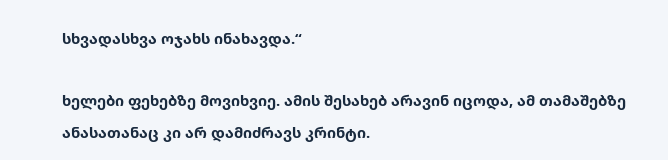სხვადასხვა ოჯახს ინახავდა.“

ხელები ფეხებზე მოვიხვიე. ამის შესახებ არავინ იცოდა, ამ თამაშებზე ანასათანაც კი არ დამიძრავს კრინტი.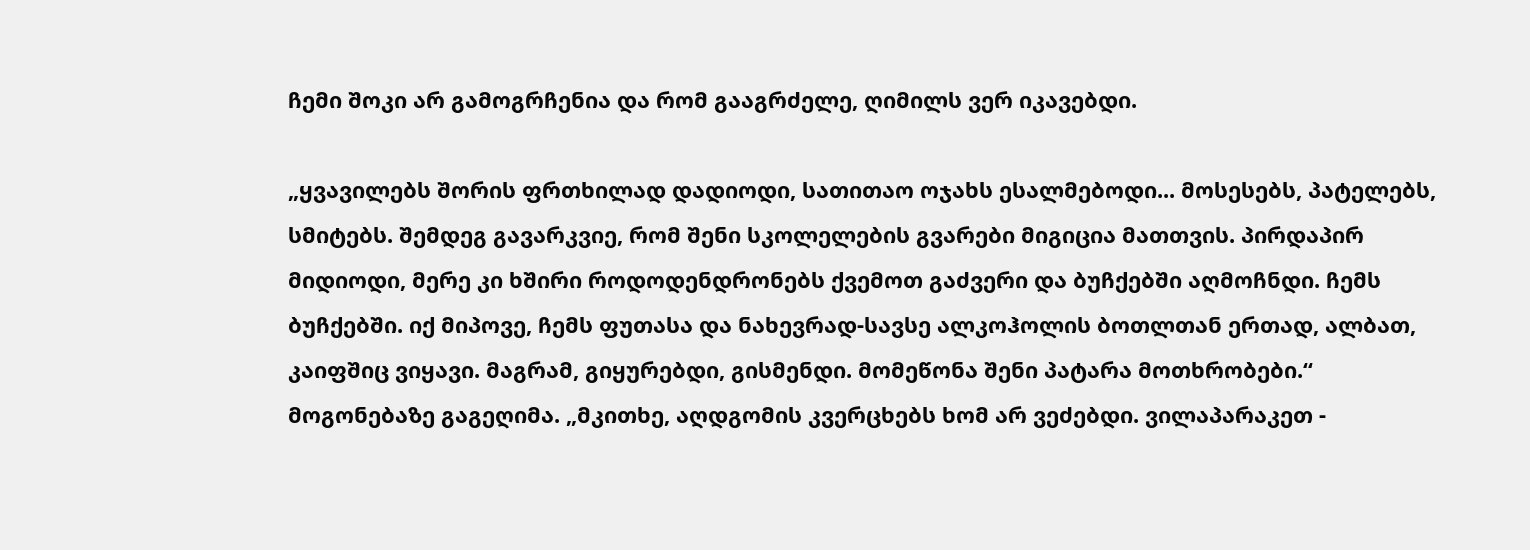ჩემი შოკი არ გამოგრჩენია და რომ გააგრძელე, ღიმილს ვერ იკავებდი.

„ყვავილებს შორის ფრთხილად დადიოდი, სათითაო ოჯახს ესალმებოდი... მოსესებს, პატელებს, სმიტებს. შემდეგ გავარკვიე, რომ შენი სკოლელების გვარები მიგიცია მათთვის. პირდაპირ მიდიოდი, მერე კი ხშირი როდოდენდრონებს ქვემოთ გაძვერი და ბუჩქებში აღმოჩნდი. ჩემს ბუჩქებში. იქ მიპოვე, ჩემს ფუთასა და ნახევრად-სავსე ალკოჰოლის ბოთლთან ერთად, ალბათ, კაიფშიც ვიყავი. მაგრამ, გიყურებდი, გისმენდი. მომეწონა შენი პატარა მოთხრობები.“ მოგონებაზე გაგეღიმა. „მკითხე, აღდგომის კვერცხებს ხომ არ ვეძებდი. ვილაპარაკეთ -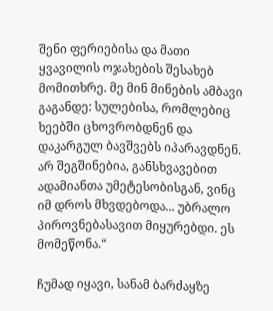შენი ფერიებისა და მათი ყვავილის ოჯახების შესახებ მომითხრე. მე მინ მინების ამბავი გაგანდე: სულებისა, რომლებიც ხეებში ცხოვრობდნენ და დაკარგულ ბავშვებს იპარავდნენ. არ შეგშინებია, განსხვავებით ადამიანთა უმეტესობისგან, ვინც იმ დროს მხვდებოდა... უბრალო პიროვნებასავით მიყურებდი. ეს მომეწონა.“

ჩუმად იყავი, სანამ ბარძაყზე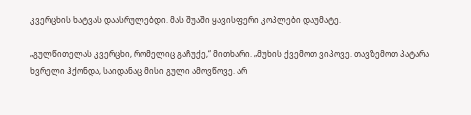კვერცხის ხატვას დაასრულებდი. მას შუაში ყავისფერი კოპლები დაუმატე.

„გულწითელას კვერცხი, რომელიც გაჩუქე,“ მითხარი. „მუხის ქვემოთ ვიპოვე. თავზემოთ პატარა ხვრელი ჰქონდა, საიდანაც მისი გული ამოვწოვე. არ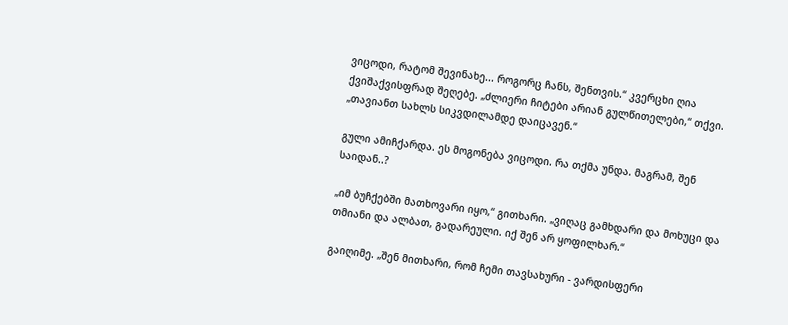ვიცოდი, რატომ შევინახე... როგორც ჩანს, შენთვის.“ კვერცხი ღია ქვიშაქვისფრად შეღებე. „ძლიერი ჩიტები არიან გულწითელები,“ თქვი. „თავიანთ სახლს სიკვდილამდე დაიცავენ.“

გული ამიჩქარდა. ეს მოგონება ვიცოდი. რა თქმა უნდა. მაგრამ, შენ საიდან..?

„იმ ბუჩქებში მათხოვარი იყო,“ გითხარი. „ვიღაც გამხდარი და მოხუცი და თმიანი და ალბათ, გადარეული. იქ შენ არ ყოფილხარ.“

გაიღიმე. „შენ მითხარი, რომ ჩემი თავსახური - ვარდისფერი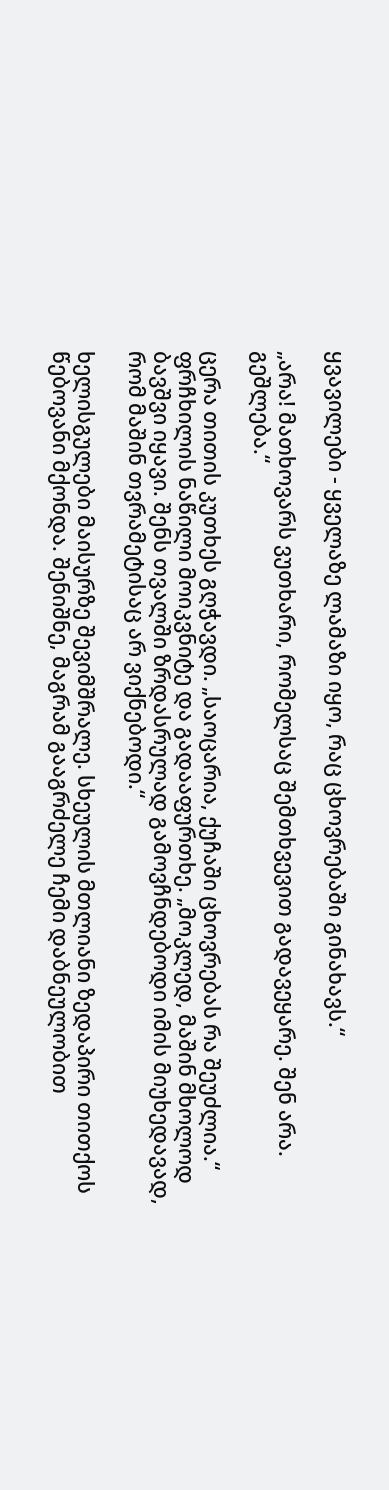ყვავილები - ყველაზე ლამაზი იყო, რაც ცხოვრებაში გინახავს.“

„არა! მათხოვარს ვუთხარი, რომელსაც შემთხვევით გადავეყარე. შენ არა. გეშლება.“

ცერა თითის კუთხეს გღჭავდი. „საოცარია, ქუჩაში ცხოვრებას რა შეუძლია.“ ფრჩხილის ნაწილი მოიკვნიტე და გადააფურთხე. „მოკლედ, მაშინ მხოლოდ ბავშვი იყავი. შენს თვალში ზრდასრულად გამოვჩნდებოდი იმის მიუხედავად, რომ მაშინ თვრამეტისაც არ ვიქნებოდი.“

ხელისგულები მაისურზე შევიმშრალე. სხეულის მთლიანი ზედაპირი თითქოს წებოვანი მქონდა. შენიშნე, მაგრამ გააგრძელე ჩემი დაბნეულობით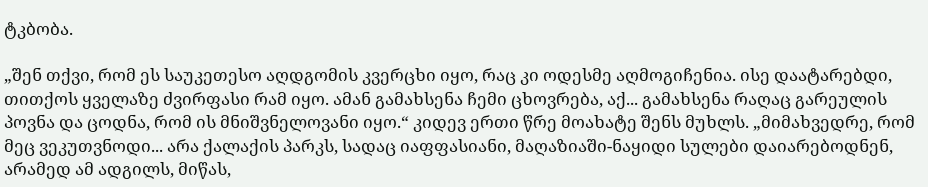ტკბობა.

„შენ თქვი, რომ ეს საუკეთესო აღდგომის კვერცხი იყო, რაც კი ოდესმე აღმოგიჩენია. ისე დაატარებდი, თითქოს ყველაზე ძვირფასი რამ იყო. ამან გამახსენა ჩემი ცხოვრება, აქ... გამახსენა რაღაც გარეულის პოვნა და ცოდნა, რომ ის მნიშვნელოვანი იყო.“ კიდევ ერთი წრე მოახატე შენს მუხლს. „მიმახვედრე, რომ მეც ვეკუთვნოდი... არა ქალაქის პარკს, სადაც იაფფასიანი, მაღაზიაში-ნაყიდი სულები დაიარებოდნენ, არამედ ამ ადგილს, მიწას,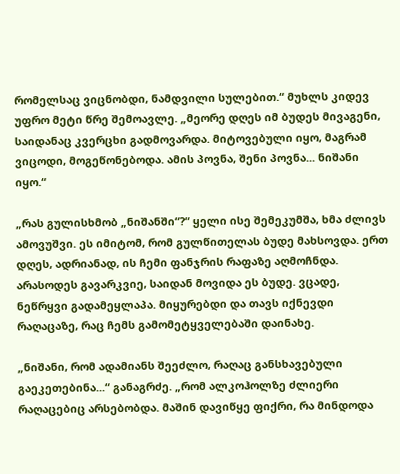რომელსაც ვიცნობდი, ნამდვილი სულებით.“ მუხლს კიდევ უფრო მეტი წრე შემოავლე. „მეორე დღეს იმ ბუდეს მივაგენი, საიდანაც კვერცხი გადმოვარდა. მიტოვებული იყო, მაგრამ ვიცოდი, მოგეწონებოდა. ამის პოვნა, შენი პოვნა... ნიშანი იყო.“

„რას გულისხმობ „ნიშანში“?“ ყელი ისე შემეკუმშა, ხმა ძლივს ამოვუშვი. ეს იმიტომ, რომ გულწითელას ბუდე მახსოვდა. ერთ დღეს, ადრიანად, ის ჩემი ფანჯრის რაფაზე აღმოჩნდა. არასოდეს გავარკვიე, საიდან მოვიდა ეს ბუდე. ვცადე, ნეწრყვი გადამეყლაპა. მიყურებდი და თავს იქნევდი რაღაცაზე, რაც ჩემს გამომეტყველებაში დაინახე.

„ნიშანი, რომ ადამიანს შეეძლო, რაღაც განსხავებული გაეკეთებინა...“ განაგრძე. „რომ ალკოჰოლზე ძლიერი რაღაცებიც არსებობდა. მაშინ დავიწყე ფიქრი, რა მინდოდა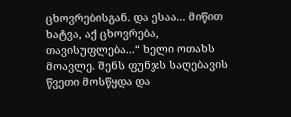ცხოვრებისგან. და ესაა... მიწით ხატვა, აქ ცხოვრება, თავისუფლება...“ ხელი ოთახს მოავლე. შენს ფუნჯს საღებავის წვეთი მოსწყდა და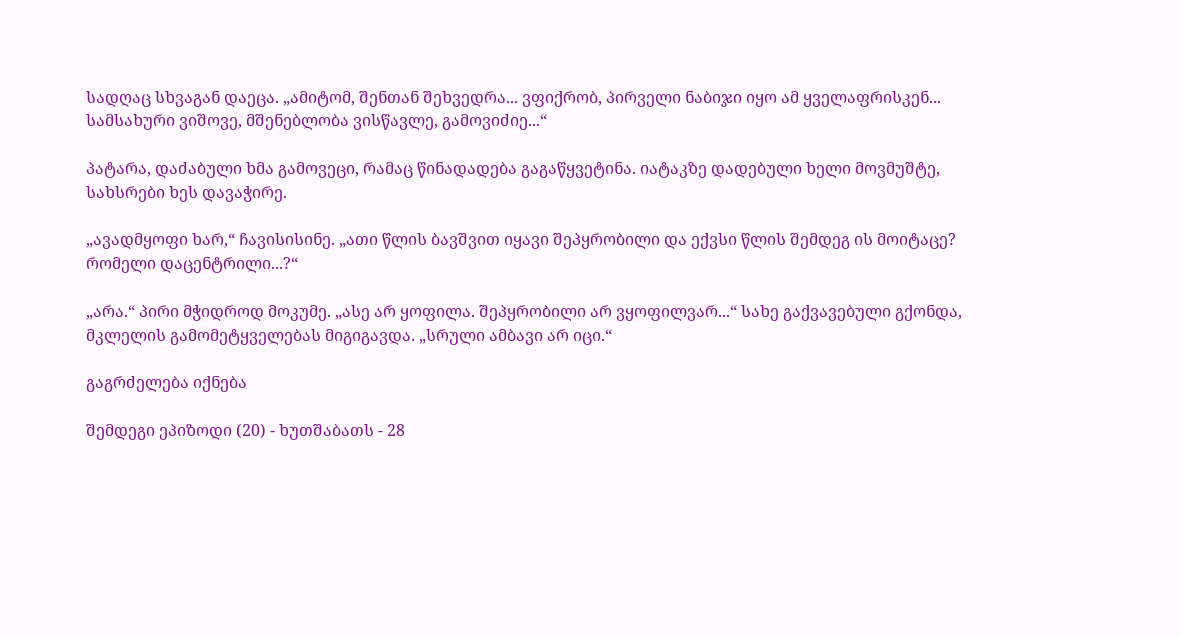სადღაც სხვაგან დაეცა. „ამიტომ, შენთან შეხვედრა... ვფიქრობ, პირველი ნაბიჯი იყო ამ ყველაფრისკენ... სამსახური ვიშოვე, მშენებლობა ვისწავლე, გამოვიძიე...“

პატარა, დაძაბული ხმა გამოვეცი, რამაც წინადადება გაგაწყვეტინა. იატაკზე დადებული ხელი მოვმუშტე, სახსრები ხეს დავაჭირე.

„ავადმყოფი ხარ,“ ჩავისისინე. „ათი წლის ბავშვით იყავი შეპყრობილი და ექვსი წლის შემდეგ ის მოიტაცე? რომელი დაცენტრილი...?“

„არა.“ პირი მჭიდროდ მოკუმე. „ასე არ ყოფილა. შეპყრობილი არ ვყოფილვარ...“ სახე გაქვავებული გქონდა, მკლელის გამომეტყველებას მიგიგავდა. „სრული ამბავი არ იცი.“

გაგრძელება იქნება

შემდეგი ეპიზოდი (20) - ხუთშაბათს - 28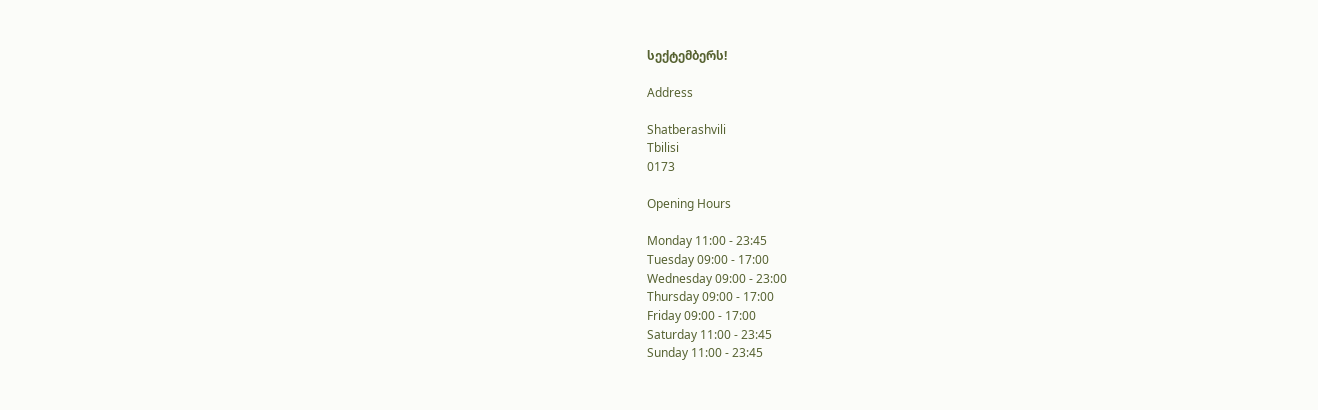სექტემბერს!

Address

Shatberashvili
Tbilisi
0173

Opening Hours

Monday 11:00 - 23:45
Tuesday 09:00 - 17:00
Wednesday 09:00 - 23:00
Thursday 09:00 - 17:00
Friday 09:00 - 17:00
Saturday 11:00 - 23:45
Sunday 11:00 - 23:45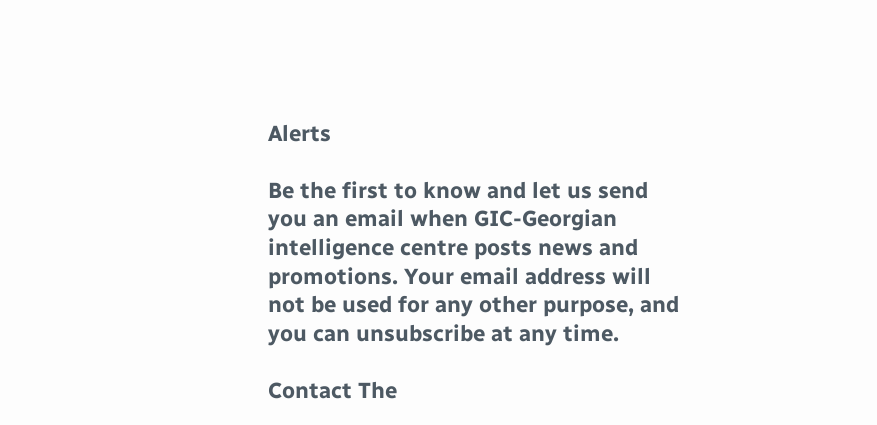Alerts

Be the first to know and let us send you an email when GIC-Georgian intelligence centre posts news and promotions. Your email address will not be used for any other purpose, and you can unsubscribe at any time.

Contact The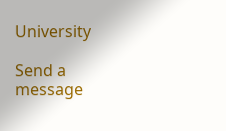University

Send a message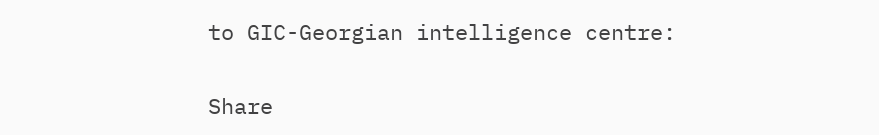to GIC-Georgian intelligence centre:

Share